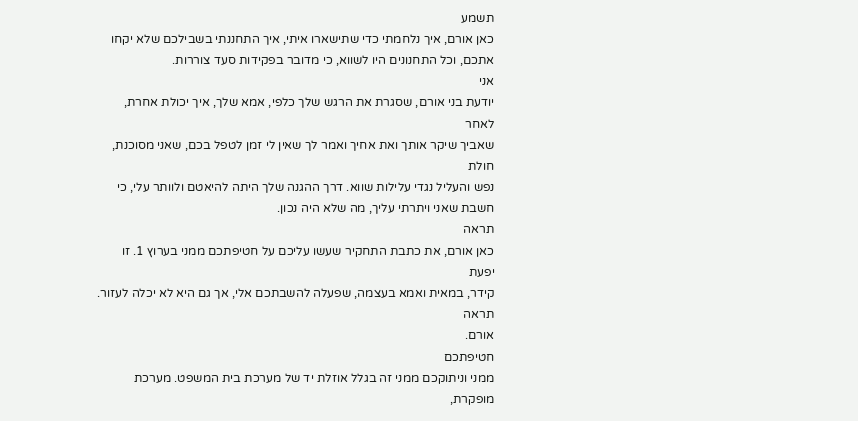תשמע
כאן אורם, איך נלחמתי כדי שתישארו איתי, איך התחננתי בשבילכם שלא יקחו
אתכם, וכל התחנונים היו לשווא, כי מדובר בפקידות סעד צוררות.
אני
יודעת בני אורם, שסגרת את הרגש שלך כלפי, אמא שלך, איך יכולת אחרת, לאחר
שאביך שיקר אותך ואת אחיך ואמר לך שאין לי זמן לטפל בכם, שאני מסוכנת, חולת
נפש והעליל נגדי עלילות שווא. דרך ההגנה שלך היתה להיאטם ולוותר עלי, כי
חשבת שאני ויתרתי עליך, מה שלא היה נכון.
תראה
כאן אורם, את כתבת התחקיר שעשו עליכם על חטיפתכם ממני בערוץ 1. זו יפעת
קידר, במאית ואמא בעצמה, שפעלה להשבתכם אלי, אך גם היא לא יכלה לעזור. תראה
אורם.
חטיפתכם
ממני וניתוקכם ממני זה בגלל אוזלת יד של מערכת בית המשפט. מערכת מופקרת,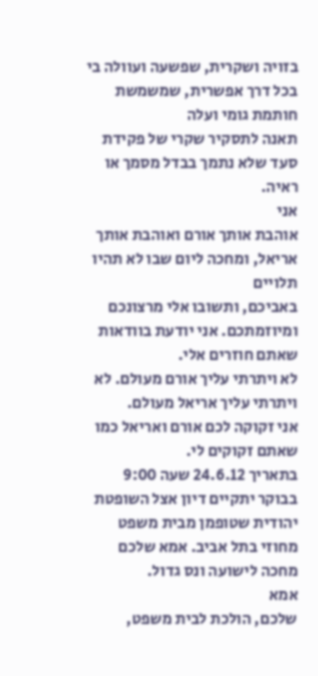בזויה ושקרית, שפשעה ועוולה בי בכל דרך אפשרית, שמשמשת חותמת גומי ועלה
תאנה לתסקיר שקרי של פקידת סעד שלא נתמך בבדל מסמך או ראיה.
אני
אוהבת אותך אורם ואוהבת אותך אריאל, ומחכה ליום שבו לא תהיו תלויים
באביכם, ותשובו אלי מרצונכם ומיוזמתכם. אני יודעת בוודאות שאתם חוזרים אלי.
לא ויתרתי עליך אורם מעולם. לא ויתרתי עליך אריאל מעולם.
אני זקוקה לכם אורם ואריאל כמו שאתם זקוקים לי.
בתאריך 24.6.12 שעה 9:00 בבוקר יתקיים דיון אצל השופטת יהודית שטופמן מבית משפט מחוזי בתל אביב. אמא שלכם מחכה לישועה ונס גדול.
אמא
שלכם, הולכת לבית משפט,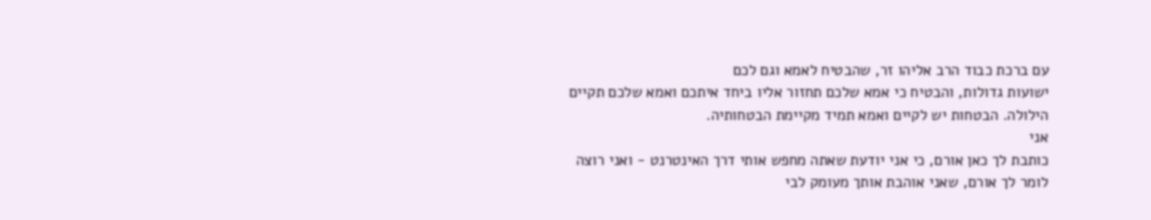עם ברכת כבוד הרב אליהו זר, שהבטיח לאמא וגם לכם
ישועות גדולות, והבטיח כי אמא שלכם תחזור אליו ביחד איתכם ואמא שלכם תקיים
הילולה. הבטחות יש לקיים ואמא תמיד מקיימת הבטחותיה.
אני
כותבת לך כאן אורם, כי אני יודעת שאתה מחפש אותי דרך האינטרנט - ואני רוצה
לומר לך אורם, שאני אוהבת אותך מעומק לבי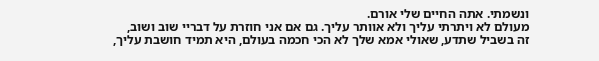ונשמתי. אתה החיים שלי אורם.
מעולם לא ויתרתי עליך ולא אוותר עליך. גם אם אני חוזרת על דבריי שוב ושוב,
זה בשביל שתדע, שאולי אמא שלך לא הכי חכמה בעולם, היא תמיד חושבת עליך,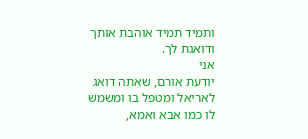ותמיד תמיד אוהבת אותך ודואגת לך.
אני
יודעת אורם, שאתה דואג לאריאל ומטפל בו ומשמש לו כמו אבא ואמא,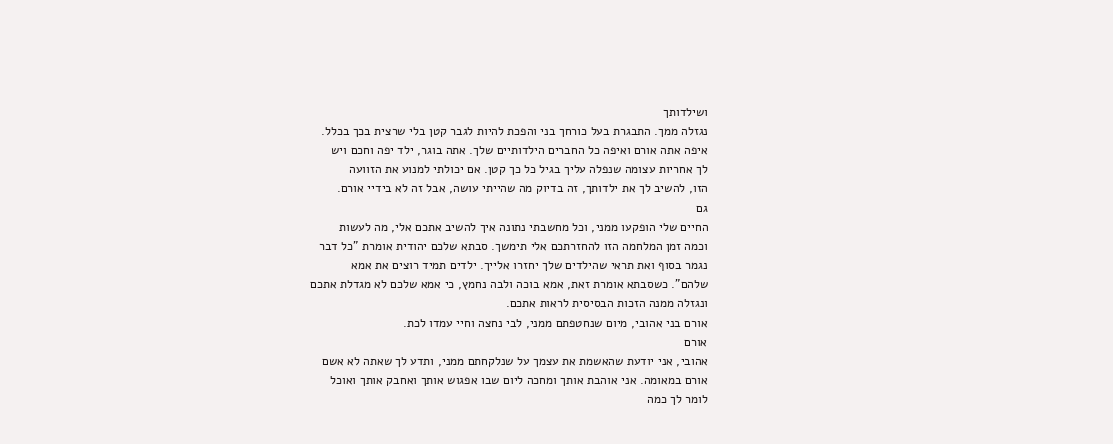ושילדותך
נגזלה ממך. התבגרת בעל כורחך בני והפכת להיות לגבר קטן בלי שרצית בכך בכלל.
איפה אתה אורם ואיפה כל החברים הילדותיים שלך. אתה בוגר, ילד יפה וחכם ויש
לך אחריות עצומה שנפלה עליך בגיל כל כך קטן. אם יכולתי למנוע את הזוועה
הזו, להשיב לך את ילדותך, זה בדיוק מה שהייתי עושה, אבל זה לא בידיי אורם.
גם
החיים שלי הופקעו ממני, וכל מחשבתי נתונה איך להשיב אתכם אלי, מה לעשות
וכמה זמן המלחמה הזו להחזרתכם אלי תימשך. סבתא שלכם יהודית אומרת "כל דבר
נגמר בסוף ואת תראי שהילדים שלך יחזרו אלייך. ילדים תמיד רוצים את אמא
שלהם". כשסבתא אומרת זאת, אמא בוכה ולבה נחמץ, כי אמא שלכם לא מגדלת אתכם
ונגזלה ממנה הזכות הבסיסית לראות אתכם.
אורם בני אהובי, מיום שנחטפתם ממני, לבי נחצה וחיי עמדו לכת.
אורם
אהובי, אני יודעת שהאשמת את עצמך על שנלקחתם ממני, ותדע לך שאתה לא אשם
אורם במאומה. אני אוהבת אותך ומחכה ליום שבו אפגוש אותך ואחבק אותך ואוכל
לומר לך כמה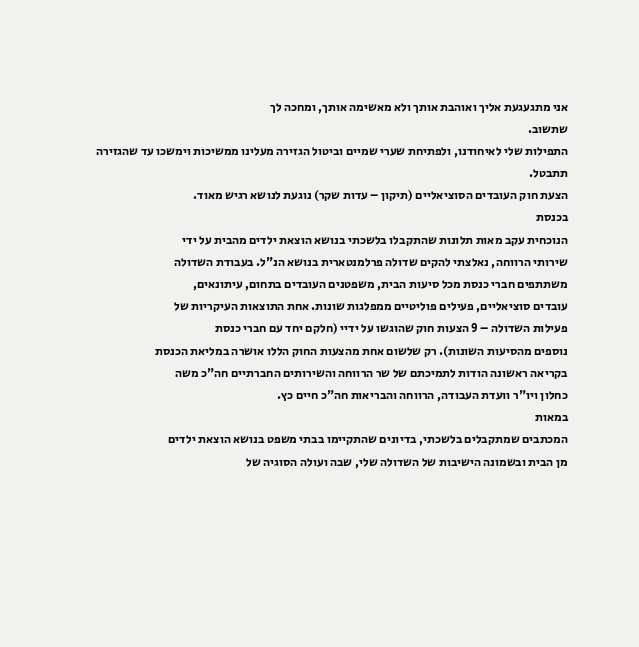אני מתגעגעת אליך ואוהבת אותך ולא מאשימה אותך, ומחכה לך
שתשוב.
התפילות שלי לאיחודנו, ולפתיחת שערי שמיים וביטול הגזירה מעלינו ממשיכות וימשכו עד שהגזירה תתבטל.
הצעת חוק העובדים הסוציאליים (תיקון – עדות שקר) נוגעת לנושא רגיש מאוד.
בכנסת
הנוכחית עקב מאות תלונות שהתקבלו בלשכתי בנושא הוצאת ילדים מהבית על ידי
שירותי הרווחה, נאלצתי להקים שדולה פרלמנטארית בנושא הנ"ל. בעבודת השדולה
משתתפים חברי כנסת מכל סיעות הבית, משפטנים העובדים בתחום, עיתונאים,
עובדים סוציאליים, פעילים פוליטיים ממפלגות שונות. אחת התוצאות העיקריות של
פעילות השדולה – 9 הצעות חוק שהוגשו על ידיי (חלקם יחד עם חברי כנסת
נוספים מהסיעות השונות). רק שלשום אחת מהצעות החוק הללו אושרה במליאת הכנסת
בקריאה ראשונה הודות לתמיכתם של שר הרווחה והשירותים החברתיים חה"כ משה
כחלון ויו"ר וועדת העבודה, הרווחה והבריאות חה"כ חיים כץ.
במאות
המכתבים שמתקבלים בלשכתי, בדיונים שהתקיימו בבתי משפט בנושא הוצאת ילדים
מן הבית ובשמונה הישיבות של השדולה שלי, שבה ועולה הסוגיה של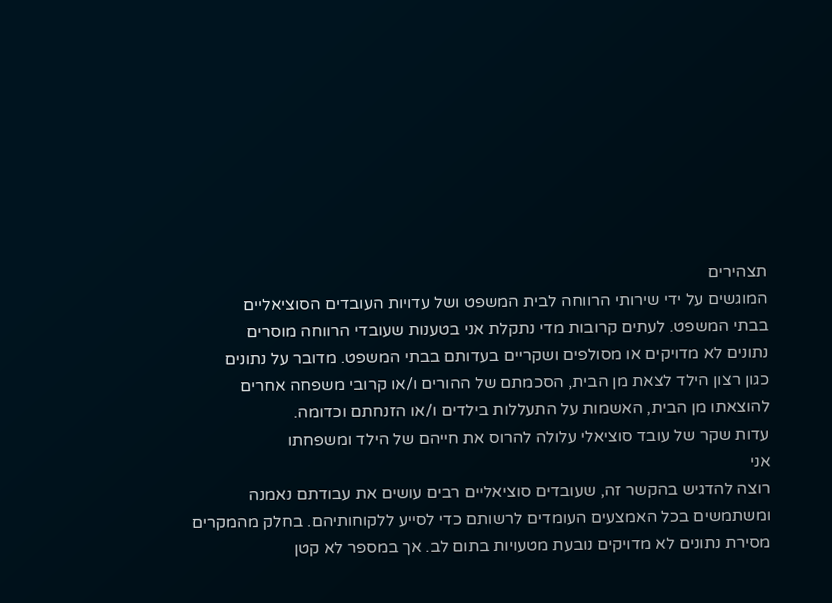תצהירים
המוגשים על ידי שירותי הרווחה לבית המשפט ושל עדויות העובדים הסוציאליים
בבתי המשפט. לעתים קרובות מדי נתקלת אני בטענות שעובדי הרווחה מוסרים
נתונים לא מדויקים או מסולפים ושקריים בעדותם בבתי המשפט. מדובר על נתונים
כגון רצון הילד לצאת מן הבית, הסכמתם של ההורים ו/או קרובי משפחה אחרים
להוצאתו מן הבית, האשמות על התעללות בילדים ו/או הזנחתם וכדומה.
עדות שקר של עובד סוציאלי עלולה להרוס את חייהם של הילד ומשפחתו
אני
רוצה להדגיש בהקשר זה, שעובדים סוציאליים רבים עושים את עבודתם נאמנה
ומשתמשים בכל האמצעים העומדים לרשותם כדי לסייע ללקוחותיהם. בחלק מהמקרים
מסירת נתונים לא מדויקים נובעת מטעויות בתום לב. אך במספר לא קטן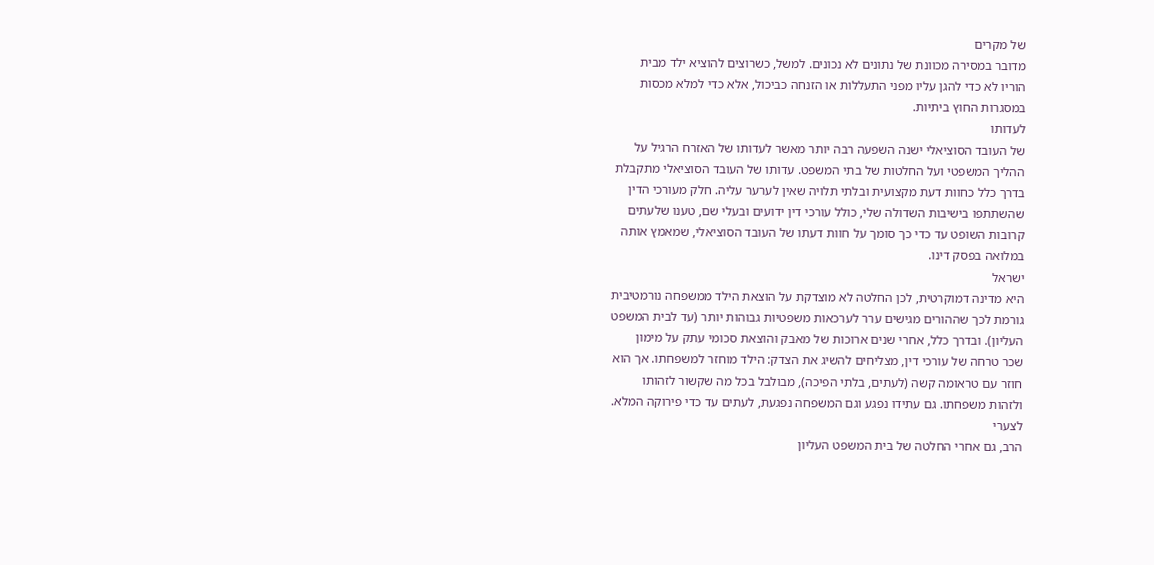של מקרים
מדובר במסירה מכוונת של נתונים לא נכונים. למשל, כשרוצים להוציא ילד מבית
הוריו לא כדי להגן עליו מפני התעללות או הזנחה כביכול, אלא כדי למלא מכסות
במסגרות החוץ ביתיות.
לעדותו
של העובד הסוציאלי ישנה השפעה רבה יותר מאשר לעדותו של האזרח הרגיל על
ההליך המשפטי ועל החלטות של בתי המשפט. עדותו של העובד הסוציאלי מתקבלת
בדרך כלל כחוות דעת מקצועית ובלתי תלויה שאין לערער עליה. חלק מעורכי הדין
שהשתתפו בישיבות השדולה שלי, כולל עורכי דין ידועים ובעלי שם, טענו שלעתים
קרובות השופט עד כדי כך סומך על חוות דעתו של העובד הסוציאלי, שמאמץ אותה
במלואה בפסק דינו.
ישראל
היא מדינה דמוקרטית, לכן החלטה לא מוצדקת על הוצאת הילד ממשפחה נורמטיבית
גורמת לכך שההורים מגישים ערר לערכאות משפטיות גבוהות יותר (עד לבית המשפט
העליון). ובדרך כלל, אחרי שנים ארוכות של מאבק והוצאת סכומי עתק על מימון
שכר טרחה של עורכי דין, מצליחים להשיג את הצדק: הילד מוחזר למשפחתו. אך הוא
חוזר עם טראומה קשה (לעתים, בלתי הפיכה), מבולבל בכל מה שקשור לזהותו
ולזהות משפחתו. גם עתידו נפגע וגם המשפחה נפגעת, לעתים עד כדי פירוקה המלא.
לצערי
הרב, גם אחרי החלטה של בית המשפט העליון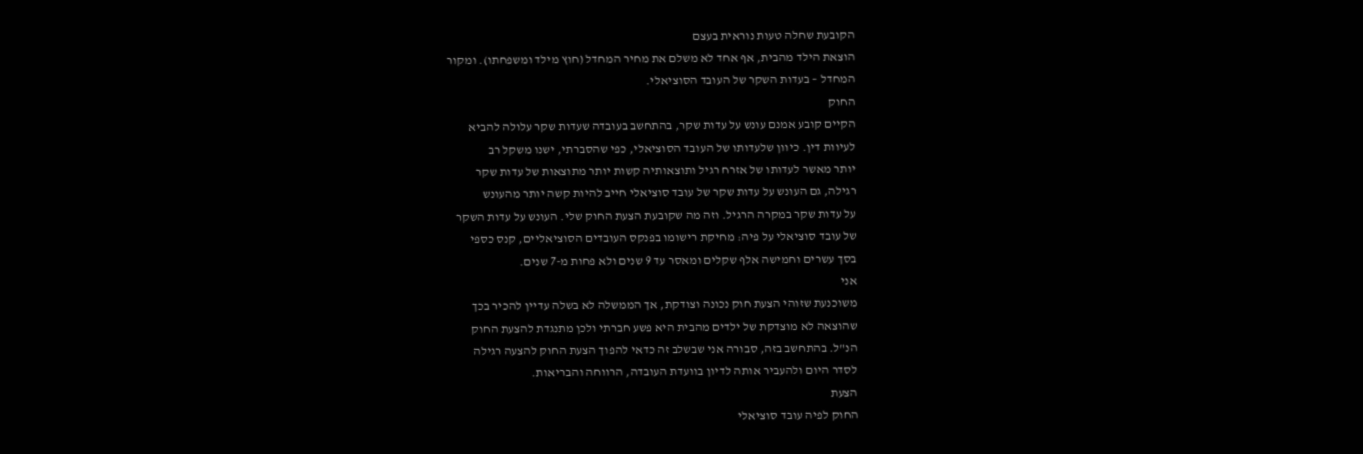הקובעת שחלה טעות נוראית בעצם
הוצאת הילד מהבית, אף אחד לא משלם את מחיר המחדל (חוץ מילד ומשפחתו). ומקור
המחדל – בעדות השקר של העובד הסוציאלי.
החוק
הקיים קובע אמנם עונש על עדות שקר, בהתחשב בעובדה שעדות שקר עלולה להביא
לעיוות דין. כיוון שלעדותו של העובד הסוציאלי, כפי שהסברתי, ישנו משקל רב
יותר מאשר לעדותו של אזרח רגיל ותוצאותיה קשות יותר מתוצאות של עדות שקר
רגילה, גם העונש על עדות שקר של עובד סוציאלי חייב להיות קשה יותר מהעונש
על עדות שקר במקרה הרגיל. וזה מה שקובעת הצעת החוק שלי. העונש על עדות השקר
של עובד סוציאלי על פיה: מחיקת רישומו בפנקס העובדים הסוציאליים, קנס כספי
בסך עשרים וחמישה אלף שקלים ומאסר עד 9 שנים ולא פחות מ-7 שנים.
אני
משוכנעת שזוהי הצעת חוק נכונה וצודקת, אך הממשלה לא בשלה עדיין להכיר בכך
שהוצאה לא מוצדקת של ילדים מהבית היא פשע חברתי ולכן מתנגדת להצעת החוק
הנ"ל. בהתחשב בזה, סבורה אני שבשלב זה כדאי להפוך הצעת החוק להצעה רגילה
לסדר היום ולהעביר אותה לדיון בוועדת העובדה, הרווחה והבריאות.
הצעת
החוק לפיה עובד סוציאלי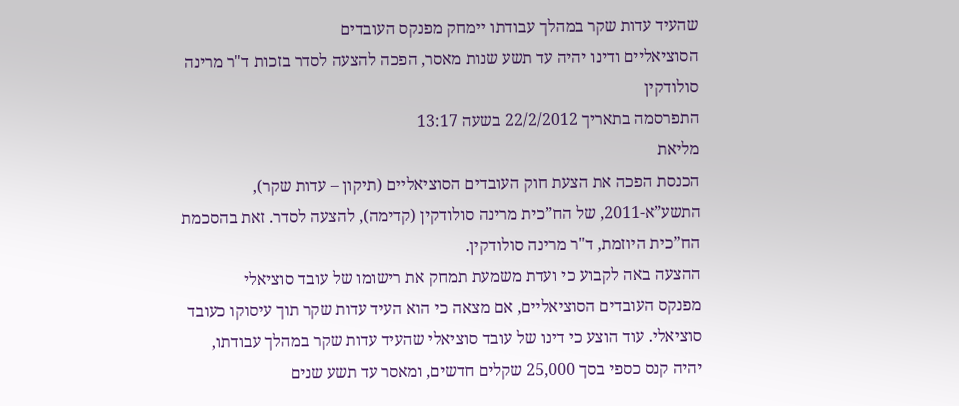שהעיד עדות שקר במהלך עבודתו יימחק מפנקס העובדים
הסוציאליים ודינו יהיה עד תשע שנות מאסר, הפכה להצעה לסדר בזכות ד"ר מרינה
סולודקין
התפרסמה בתאריך 22/2/2012 בשעה 13:17
מליאת
הכנסת הפכה את הצעת חוק העובדים הסוציאליים (תיקון – עדות שקר),
התשע”א-2011, של הח”כית מרינה סולודקין (קדימה), להצעה לסדר. זאת בהסכמת
הח”כית היוזמת, ד"ר מרינה סולודקין.
ההצעה באה לקבוע כי ועדת משמעת תמחק את רישומו של עובד סוציאלי
מפנקס העובדים הסוציאליים, אם מצאה כי הוא העיד עדות שקר תוך עיסוקו כעובד
סוציאלי. עוד הוצע כי דינו של עובד סוציאלי שהעיד עדות שקר במהלך עבודתו,
יהיה קנס כספי בסך 25,000 שקלים חדשים, ומאסר עד תשע שנים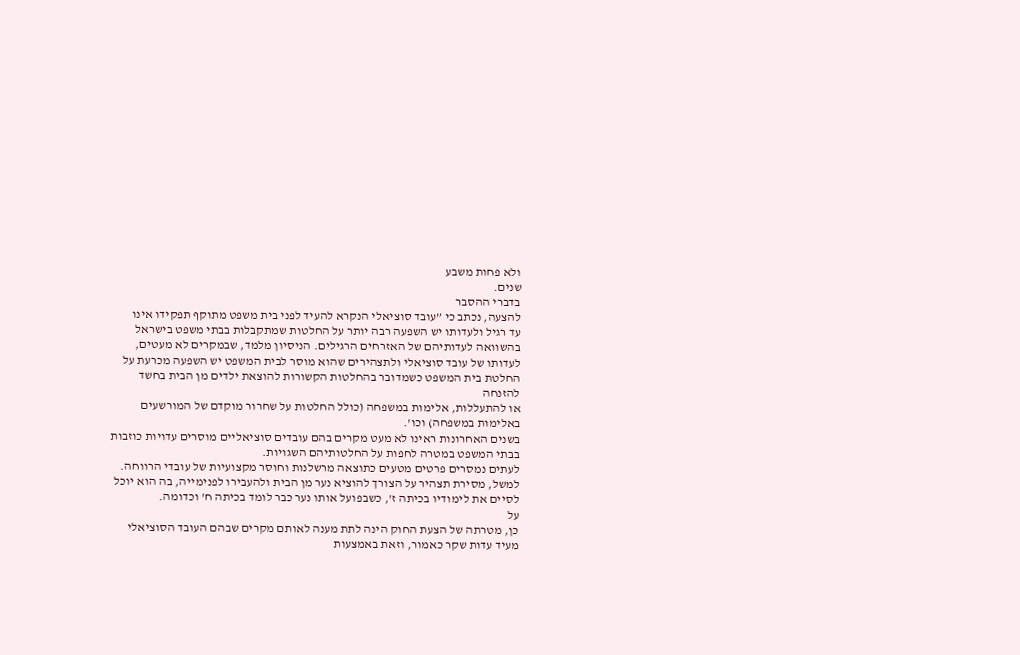ולא פחות משבע
שנים.
בדברי ההסבר
להצעה, נכתב כי ”עובד סוציאלי הנקרא להעיד לפני בית משפט מתוקף תפקידו אינו
עד רגיל ולעדותו יש השפעה רבה יותר על החלטות שמתקבלות בבתי משפט בישראל
בהשוואה לעדותיהם של האזרחים הרגילים. הניסיון מלמד, שבמקרים לא מעטים,
לעדותו של עובד סוציאלי ולתצהירים שהוא מוסר לבית המשפט יש השפעה מכרעת על
החלטת בית המשפט כשמדובר בהחלטות הקשורות להוצאת ילדים מן הבית בחשד להזנחה
או להתעללות, אלימות במשפחה (כולל החלטות על שחרור מוקדם של המורשעים
באלימות במשפחה) וכו'.
בשנים האחרונות ראינו לא מעט מקרים בהם עובדים סוציאליים מוסרים עדויות כוזבות בבתי המשפט במטרה לחפות על החלטותיהם השגויות.
לעתים נמסרים פרטים מטעים כתוצאה מרשלנות וחוסר מקצועיות של עובדי הרווחה. למשל, מסירת תצהיר על הצורך להוציא נער מן הבית ולהעבירו לפנימייה, בה הוא יוכל לסיים את לימודיו בכיתה ז', כשבפועל אותו נער כבר לומד בכיתה ח' וכדומה.
על
כן, מטרתה של הצעת החוק הינה לתת מענה לאותם מקרים שבהם העובד הסוציאלי
מעיד עדות שקר כאמור, וזאת באמצעות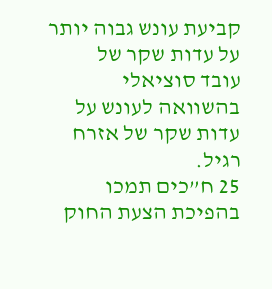קביעת עונש גבוה יותר על עדות שקר של
עובד סוציאלי בהשוואה לעונש על עדות שקר של אזרח רגיל.
25 ח”כים תמכו בהפיכת הצעת החוק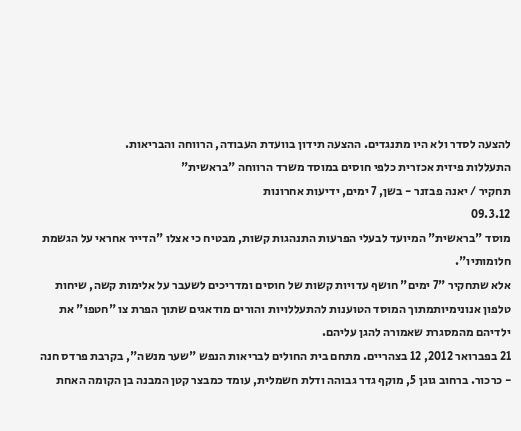להצעה לסדר ולא היו מתנגדים. ההצעה תידון בוועדת העבודה, הרווחה והבריאות.
התעללות פיזית אכזרית כלפי חוסים במוסד משרד הרווחה "בראשית"
תחקיר / יאנה פבזנר - בשן, 7 ימים, ידיעות אחרונות
09.3.12
מוסד "בראשית" המיועד לבעלי הפרעות התנהגות קשות, מבטיח כי אצלו "הדייר אחראי על הגשמת חלומותיו".
אלא שתחקיר "7 ימים" חושף עדויות קשות של חוסים ומדריכים לשעבר על אלימות קשה, שיחות טלפון אנונימיותמתוך המוסד הטוענות להתעללויות והורים מודאגים שתוך הפרת צו "חטפו" את ילדיהם מהמסגרת שאמורה להגן עליהם.
21 בפברואר 2012, 12 בצהריים. מתחם בית החולים לבריאות הנפש "שער מנשה", בקרבת פרדס חנה - כרכור. ברחוב גוגן 5, מוקף גדר גבוהה ודלת חשמלית, עומד כמבצר קטן המבנה בן הקומה האחת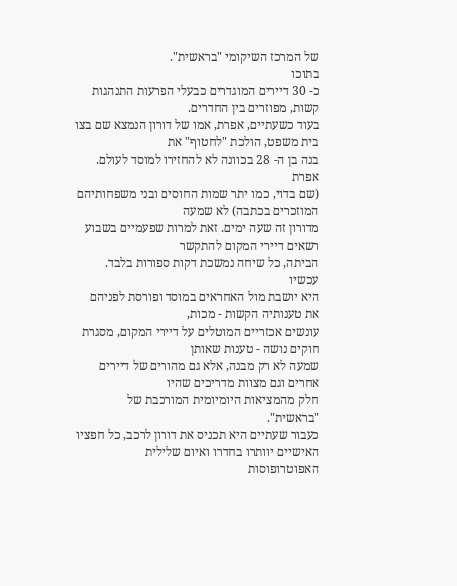של המרכז השיקומי "בראשית".
בתוכו
כ- 30 דיירים המוגדרים כבעלי הפרעות התנהגות קשות, מפוזרים בין החדרים.
בעוד כשעתיים, אפרת, אמו של דורון הנמצא שם בצו בית משפט, הולכת "לחטוף" את
בנה בן ה- 28 בכוונה לא להחזירו למוסד לעולם.
אפרת
(שם בדוי, כמו יתר שמות החוסים ובני משפחותיהם המוזכרים בכתבה) לא שמעה
מדורון זה שעה ימים. זאת למרות שפעמיים בשבוע רשאים דיירי המקום להתקשר
הביתה, כל שיחה נמשכת דקות ספורות בלבד.
עכשיו
היא יושבת מול האחראים במוסד ופורסת לפניהם את טענותיה הקשות - מכות,
עונשים אכזריים המוטלים על דיירי המקום, מסגרת חוקים נושה - טענות שאותן
שמעה לא רק מבנה, אלא גם מהורים של דיירים אחרים וגם מצוות מדריכים שהיו
חלק מהמציאות היומיומית המורכבת של "בראשית".
כעבור שעתיים היא תכניס את דורון לרכב, כל חפציו האישיים יוותרו בחדרו ואיום שלילית האפוטרופוסות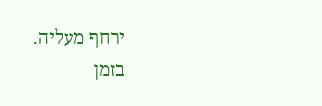ירחף מעליה.
בזמן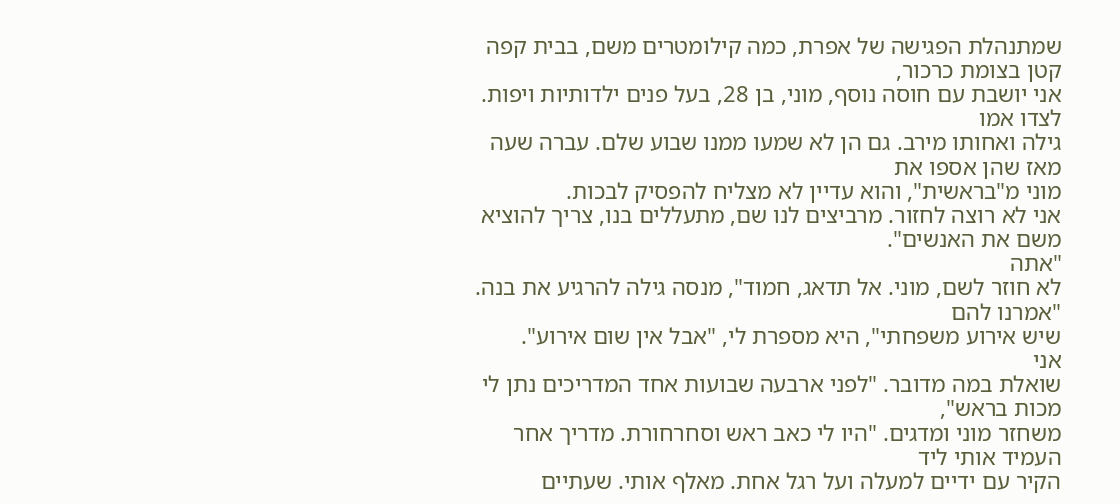שמתנהלת הפגישה של אפרת, כמה קילומטרים משם, בבית קפה קטן בצומת כרכור,
אני יושבת עם חוסה נוסף, מוני, בן 28, בעל פנים ילדותיות ויפות. לצדו אמו
גילה ואחותו מירב. גם הן לא שמעו ממנו שבוע שלם. עברה שעה מאז שהן אספו את
מוני מ"בראשית", והוא עדיין לא מצליח להפסיק לבכות.
אני לא רוצה לחזור. מרביצים לנו שם, מתעללים בנו, צריך להוציא משם את האנשים".
"אתה
לא חוזר לשם, מוני. אל תדאג, חמוד", מנסה גילה להרגיע את בנה. "אמרנו להם
שיש אירוע משפחתי", היא מספרת לי, "אבל אין שום אירוע".
אני
שואלת במה מדובר. "לפני ארבעה שבועות אחד המדריכים נתן לי מכות בראש",
משחזר מוני ומדגים. "היו לי כאב ראש וסחרחורת. מדריך אחר העמיד אותי ליד
הקיר עם ידיים למעלה ועל רגל אחת. מאלף אותי. שעתיים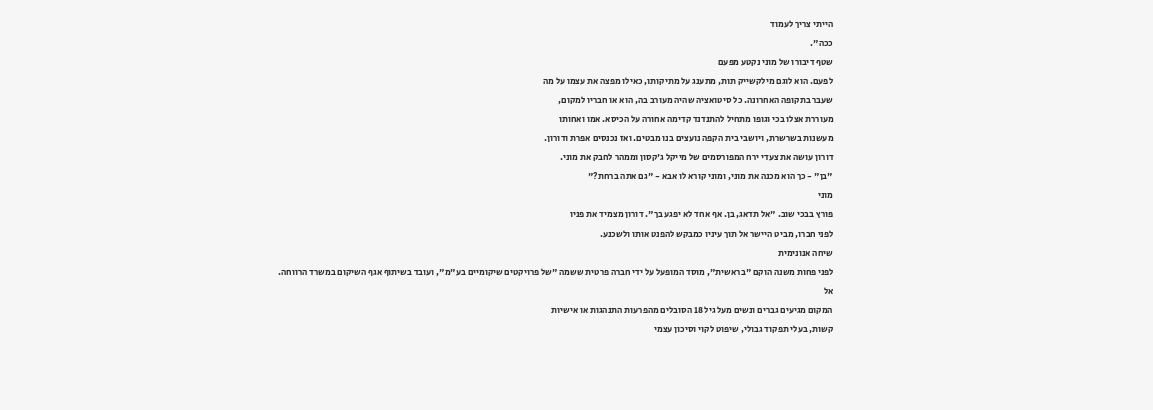הייתי צריך לעמוד
ככה".
שטף דיבורו של מוני נקטע מפעם
לפעם. הוא לוגם מילקשייק תות, מתענג על מתיקותו, כאילו מפצה את עצמו על מה
שעבר בתקופה האחרונה. כל סיטואציה שהיה מעורב בה, הוא או חבריו למקום,
מעוררת אצלו בכי וגופו מתחיל להתנדנד קדימה אחורה על הכיסא. אמו ואחותו
מעשנות בשרשרת, ויושבי בית הקפה נועצים בנו מבטים. ואז נכנסים אפרת ודורון.
דורון עושה את צעדי ירח המפורסמים של מייקל ג'קסון וממהר לחבק את מוני.
"בן" - כך הוא מכנה את מוני, ומוני קורא לו אבא - "גם אתה ברחת?"
מוני
פורץ בבכי שוב. "אל תדאג, בן. אף אחד לא יפגע בך". דורון מצמיד את פניו
לפני חברו, מביט היישר אל תוך עיניו כמבקש להפנט אותו ולשכנע.
שיחה אנונימית
לפני פחות משנה הוקם "בראשית", מוסד המופעל על ידי חברה פרטית ששמה "של פרויקטים שיקומיים בע"מ", ועובד בשיתוף אגף השיקום במשרד הרווחה.
אל
המקום מגיעים גברים ונשים מעל גיל 18 הסובלים מהפרעות התנהגות או אישיות
קשות, בעלי תפקוד גבולי, שיפוט לקוי וסיכון עצמי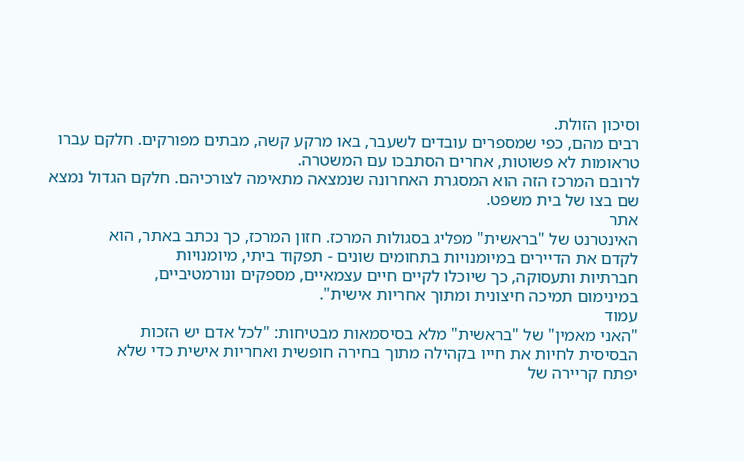וסיכון הזולת.
רבים מהם, כפי שמספרים עובדים לשעבר, באו מרקע קשה, מבתים מפורקים. חלקם עברו טראומות לא פשוטות, אחרים הסתבכו עם המשטרה.
לרובם המרכז הזה הוא המסגרת האחרונה שנמצאה מתאימה לצורכיהם. חלקם הגדול נמצא שם בצו של בית משפט.
אתר
האינטרנט של "בראשית" מפליג בסגולות המרכז. חזון המרכז, כך נכתב באתר, הוא
לקדם את הדיירים במיומנויות בתחומים שונים - תפקוד ביתי, מיומנויות
חברתיות ותעסוקה, כך שיוכלו לקיים חיים עצמאיים, מספקים ונורמטיביים,
במינימום תמיכה חיצונית ומתוך אחריות אישית".
עמוד
"האני מאמין" של "בראשית" מלא בסיסמאות מבטיחות: "לכל אדם יש הזכות
הבסיסית לחיות את חייו בקהילה מתוך בחירה חופשית ואחריות אישית כדי שלא
יפתח קריירה של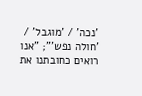'נכה' / 'מוגבל' / 'חולה נפש'"; "אנו רואים כחובתנו את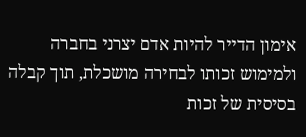אימון הדייר להיות אדם יצרני בחברה ולמימוש זכותו לבחירה מושכלת, תוך קבלה
בסיסית של זכות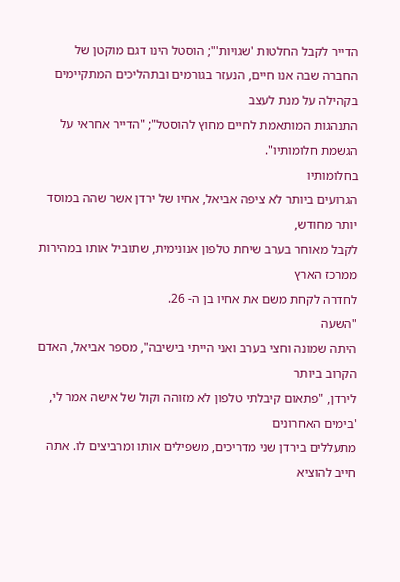הדייר לקבל החלטות 'שגויות'"; הוסטל הינו דגם מוקטן של
החברה שבה אנו חיים, הנעזר בגורמים ובתהליכים המתקיימים בקהילה על מנת לעצב
התנהגות המותאמת לחיים מחוץ להוסטל"; "הדייר אחראי על הגשמת חלומותיו".
בחלומותיו
הגרועים ביותר לא ציפה אביאל, אחיו של ירדן אשר שהה במוסד יותר מחודש,
לקבל מאוחר בערב שיחת טלפון אנונימית, שתוביל אותו במהירות ממרכז הארץ
לחדרה לקחת משם את אחיו בן ה- 26.
"השעה
היתה שמונה וחצי בערב ואני הייתי בישיבה", מספר אביאל, האדם הקרוב ביותר
לירדן, "פתאום קיבלתי טלפון לא מזוהה וקול של אישה אמר לי, 'בימים האחרונים
מתעללים בירדן שני מדריכים, משפילים אותו ומרביצים לו. אתה חייב להוציא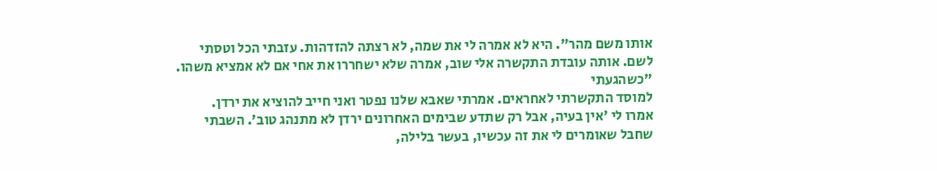אותו משם מהר". היא לא אמרה לי את שמה, לא רצתה להזדהות. עזבתי הכל וטסתי
לשם. אותה עובדת התקשרה אלי שוב, אמרה שלא ישחררו את אחי אם לא אמציא משהו.
"כשהגעתי
למוסד התקשרתי לאחראים. אמרתי שאבא שלנו נפטר ואני חייב להוציא את ירדן.
אמרו לי 'אין בעיה, אבל רק שתדע שבימים האחרונים ירדן לא מתנהג טוב'. השבתי
שחבל שאומרים לי את זה עכשיו, בעשר בלילה,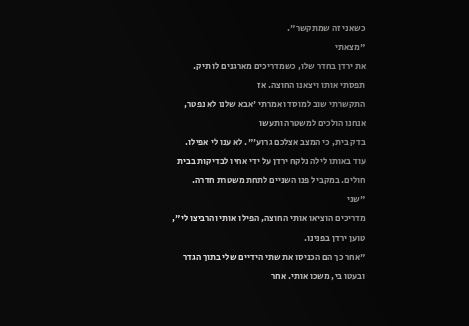כשאני זה שמתקשר".
"מצאתי
את ירדן בחדר שלו, כשמדריכים מארגנים לו תיק. תפסתי אותו ויצאנו החוצה. אז
התקשרתי שוב למוסד ואמרתי 'אבא שלנו לא נפטר, אנחנו הולכים למשטרה ותעשו
בדק בית, כי המצב אצלכם גרוע'". לא ענו לי אפילו.
עוד באותו לילה נלקח ירדן על ידי אחיו לבדיקות בבית חולים. במקביל פנו השניים לתחת משטרת חדרה.
"שני
מדריכים הוציאו אותי החוצה, הפילו אותי והרביצו לי", טוען ירדן בפנינו.
"אחר כך הם הכניסו את שתי הידיים שלי בתוך הגדר ובעטו בי, משכו אותי. אחר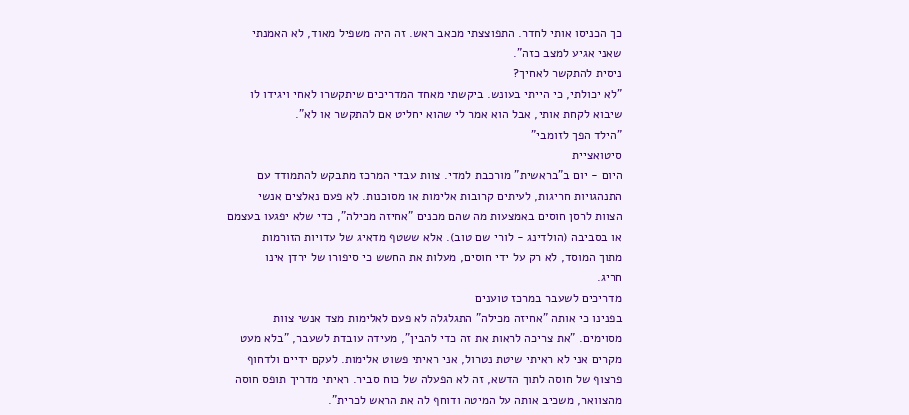כך הכניסו אותי לחדר. התפוצצתי מכאב ראש. זה היה משפיל מאוד, לא האמנתי
שאני אגיע למצב כזה".
ניסית להתקשר לאחיך?
"לא יכולתי, כי הייתי בעונש. ביקשתי מאחד המדריכים שיתקשרו לאחי ויגידו לו
שיבוא לקחת אותי, אבל הוא אמר לי שהוא יחליט אם להתקשר או לא".
"הילד הפך לזומבי"
סיטואציית
היום - יום ב"בראשית" מורכבת למדי. צוות עבדי המרכז מתבקש להתמודד עם
התנהגויות חריגות, לעיתים קרובות אלימות או מסוכנות. לא פעם נאלצים אנשי
הצוות לרסן חוסים באמצעות מה שהם מכנים "אחיזה מכילה", כדי שלא יפגעו בעצמם
או בסביבה (הולדינג - לורי שם טוב). אלא ששטף מדאיג של עדויות הזורמות
מתוך המוסד, לא רק על ידי חוסים, מעלות את החשש כי סיפורו של ירדן אינו
חריג.
מדריכים לשעבר במרכז טוענים
בפנינו כי אותה "אחיזה מכילה" התגלגלה לא פעם לאלימות מצד אנשי צוות
מסוימים. "את צריכה לראות את זה כדי להבין", מעידה עובדת לשעבר, "בלא מעט
מקרים אני לא ראיתי שיטת נטרול, אני ראיתי פשוט אלימות. לעקם ידיים ולדחוף
פרצוף של חוסה לתוך הדשא, זה לא הפעלה של כוח סביר. ראיתי מדריך תופס חוסה
מהצוואר, משכיב אותה על המיטה ודוחף לה את הראש לכרית".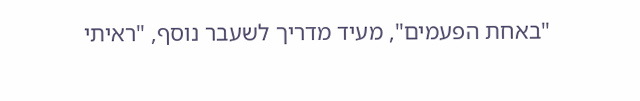"באחת הפעמים", מעיד מדריך לשעבר נוסף, "ראיתי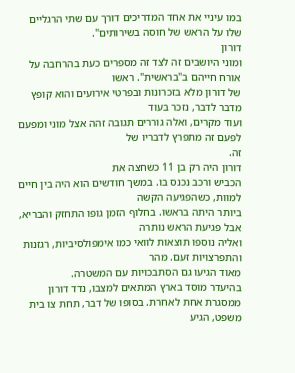במו עיניי את אחד המדריכים דורך עם שתי הרגליים שלו על הראש של חוסה בשירותים".
דורון
ומוני היושבים זה לצד זה מספרים כעת בהרחבה על אורח חייהם ב"בראשית". ראשו
של דורון מלא בזכרונות ובפרטי אירועים והוא קופץ מדבר לדבר, נזכר בעוד
ועוד מקרים, ואלה גוררים תגובה זהה אצל מוני ומפעם לפעם זה מתפרץ לדבריו של
זה.
דורון היה רק בן 11 כשחצה את
הכביש ורכב נכנס בו. במשך חודשים הוא היה בין חיים למוות, כשהפגיעה הקשה
ביותר היתה בראשו. בחלוף הזמן גופו התחזק והבריא, אבל פגיעת הראש נותרה
ואליה נוספו תוצאות לוואי כמו אימפולסיביות, רגזנות והתפרצויות זעם. מהר
מאוד הגיעו גם הסתבכויות עם המשטרה.
בהיעדר מוסד בארץ המתאים למצבו, נדד דורון ממסגרת אחת לאחרת. בסופו של דבר, תחת צו בית משפט, הגיע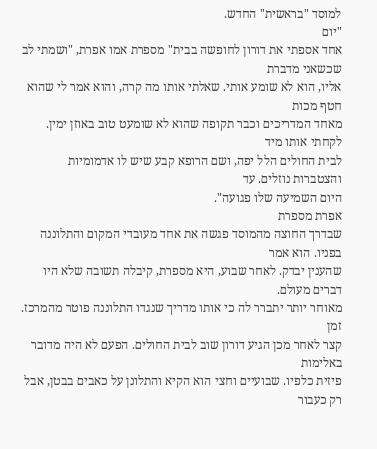למוסד "בראשית" החדש.
"יום
אחד אספתי את דורון לחופשה בבית" מספרת אמו אפרת, "ושמתי לב שכשאני מדברת
אליו, הוא לא שומע אותי. שאלתי אותו מה קרה, והוא אמר לי שהוא חטף מכות
מאחד המדריכים וכבר תקופה שהוא לא שומעט טוב באוזן ימין. לקחתי אותו מיד
לבית החולים הלל יפה, ושם הרופא קבע שיש לו אדמומיות והצטברות נוזלים. עד
היום השמיעה שלו פגועה".
אפרת מספרת
שבדרך החוצה מהמוסד פגשה את אחד מעובדי המקום והתלוננה בפניו. הוא אמר
שהענין יבדק. לאחר שבוע, היא מספרת, קיבלה תשובה שלא היו דברים מעולם.
מאוחר יותר יתברר לה כי אותו מדריך שנגדו התלוננה פוטר מהמרכז.
זמן
קצר לאחר מכן הגיע דורון שוב לבית החולים. הפעם לא היה מדובר באלימות
פיזית כלפיו. שבועיים וחצי הוא הקיא והתלונן על כאבים בבטן, אבל רק כעבור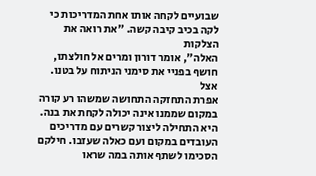שבועיים לקחה אותו אחת המדריכות כי לקה בכיב קיבה קשה. "את רואה את הצלקות
האלה", אומר דורון ומרים אל חולצתו, חושף בפניי את סימני הניתוח על בטנו.
אצל
אפרת התחזקה התחושה שמשהו רע קורה במקום שממנו אינה יכולה לקחת את בנה.
היא התחילה ליצור קשרים עם מדריכים העובדים במקום ועם כאלה שעזבו. חילקם
הסכימו לשתף אותה במה שראו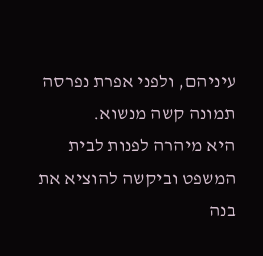עיניהם, ולפני אפרת נפרסה תמונה קשה מנשוא.
היא מיהרה לפנות לבית המשפט וביקשה להוציא את בנה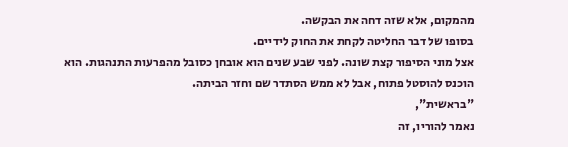מהמקום, אלא שזה דחה את הבקשה.
בסופו של דבר החליטה לקחת את החוק לידיים.
אצל מוני הסיפור קצת שונה. לפני שבע שנים הוא אובחן כסובל מהפרעות התנהגות. הוא הוכנס להוסטל פתוח, אבל לא ממש הסתדר שם וחזר הביתה.
"בראשית",
נאמר להוריו, זה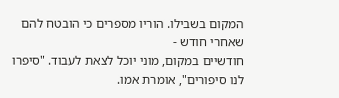המקום בשבילו. הוריו מספרים כי הובטח להם שאחרי חודש -
חודשיים במקום, מוני יוכל לצאת לעבוד. "סיפרו לנו סיפורים", אומרת אמו.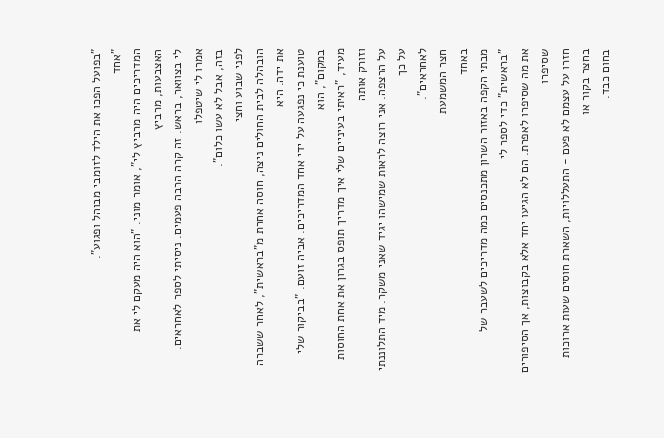"בפועל הפכו את הילד לזומבי מבוהל ופגוע".
"אחד
המדריכים היה מרביץ לי", אומר מוני. "הוא היה מעקם לי את האצבעות, מרביץ
לי בצוואר, בראש. זה קרה הרבה פעמים. ניסיתי לספר לאחראים. אמרו לי שיטפלו
בזה, אבל לא עשו כלום".
לפני שבוע וחצי
הובהלה לבית החולים ניצה, חוסה אחרת מ"בראשית", לאחר ששברה את ידה. היא
טוענת כי נפגעה על ידי אחד המדריכים. אביה זועם. "בביקור שלי במקום", הוא
מעיד, "ראיתי בעיניים שלי איך מדריך תופס בגרון את אחת החוסות וזורק אותה
על הרצפה. אני רוצה לראות שמישהו יגיד שאני משקר. מיד התלוננתי על כך
לאחראים".
חצר המשמעת
באחד
מבתי הקפה באזור השרון מתכנסים כמה מדריכים לשעבר של "בראשית" כדי לספר לי
את מה שסיפרו לאפרת. הם לא הגיעו יחד אלא בקבוצות, אך הסיפורים שסיפרו
חזרו על עצמם לא פעם - התעללויות, השארת חוסים שעות ארוכות בחצר בקור או
בחום כבד.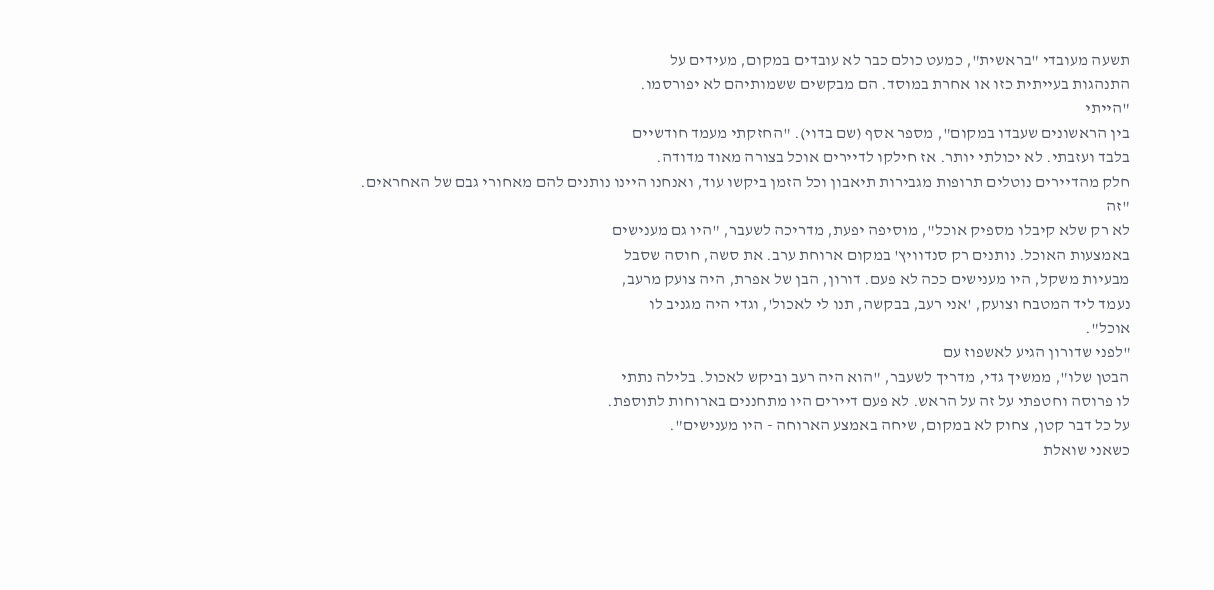תשעה מעובדי "בראשית", כמעט כולם כבר לא עובדים במקום, מעידים על
התנהגות בעייתית כזו או אחרת במוסד. הם מבקשים ששמותיהם לא יפורסמו.
"הייתי
בין הראשונים שעבדו במקום", מספר אסף (שם בדוי). "החזקתי מעמד חודשיים
בלבד ועזבתי. לא יכולתי יותר. אז חילקו לדיירים אוכל בצורה מאוד מדודה.
חלק מהדיירים נוטלים תרופות מגבירות תיאבון וכל הזמן ביקשו עוד, ואנחנו היינו נותנים להם מאחורי גבם של האחראים.
"זה
לא רק שלא קיבלו מספיק אוכל", מוסיפה יפעת, מדריכה לשעבר, "היו גם מענישים
באמצעות האוכל. נותנים רק סנדוויץ' במקום ארוחת ערב. את סשה, חוסה שסבל
מבעיות משקל, היו מענישים ככה לא פעם. דורון, הבן של אפרת, היה צועק מרעב,
נעמד ליד המטבח וצועק, 'אני רעב, בבקשה, תנו לי לאכול', וגדי היה מגניב לו
אוכל".
"לפני שדורון הגיע לאשפוז עם
הבטן שלו", ממשיך גדי, מדריך לשעבר, "הוא היה רעב וביקש לאכול. בלילה נתתי
לו פרוסה וחטפתי על זה על הראש. לא פעם דיירים היו מתחננים בארוחות לתוספת.
על כל דבר קטן, צחוק לא במקום, שיחה באמצע הארוחה - היו מענישים".
כשאני שואלת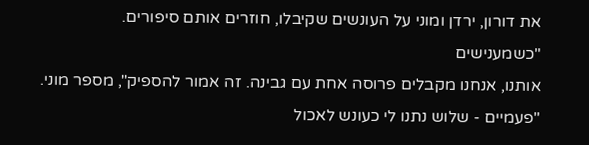את דורון, ירדן ומוני על העונשים שקיבלו, חוזרים אותם סיפורים.
"כשמענישים
אותנו, אנחנו מקבלים פרוסה אחת עם גבינה. זה אמור להספיק", מספר מוני.
"פעמיים - שלוש נתנו לי כעונש לאכול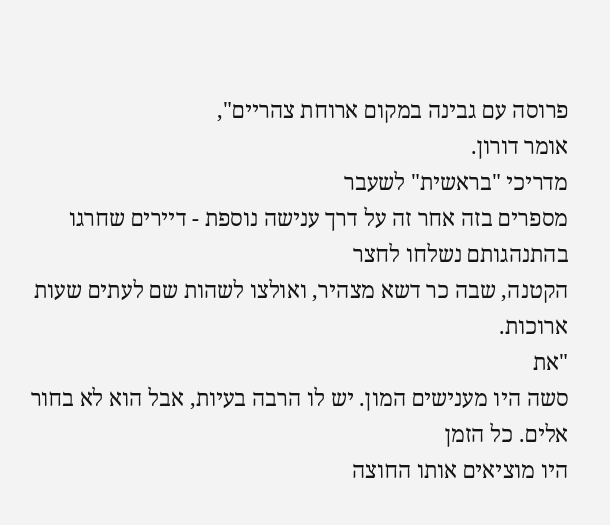פרוסה עם גבינה במקום ארוחת צהריים",
אומר דורון.
מדריכי "בראשית" לשעבר
מספרים בזה אחר זה על דרך ענישה נוספת - דיירים שחרגו בהתנהגותם נשלחו לחצר
הקטנה, שבה כר דשא מצהיר, ואולצו לשהות שם לעתים שעות ארוכות.
"את
סשה היו מענישים המון. יש לו הרבה בעיות, אבל הוא לא בחור אלים. כל הזמן
היו מוציאים אותו החוצה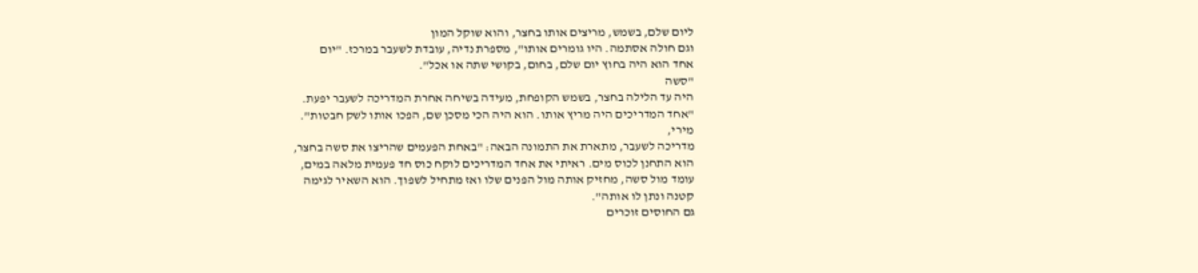ליום שלם, בשמש, מריצים אותו בחצר, והוא שוקל המון
וגם חולה אסתמה. היו גומרים אותו", מספרת נדיה, עובדת לשעבר במרכז. "יום
אחד הוא היה בחוץ יום שלם, בחום, בקושי שתה או אכל".
"סשה
היה עד הלילה בחצר, בשמש הקופחת, מעידה בשיחה אחרת המדריכה לשעבר יפעת.
"אחד המדריכים היה מריץ אותו. הוא היה הכי מסכן שם, הפכו אותו לשק חבטות".
מירי,
מדריכה לשעבר, מתארת את התמונה הבאה: "באחת הפעמים שהריצו את סשה בחצר,
הוא התחנן לכוס מים. ראיתי את אחד המדריכים לוקח כוס חד פעמית מלאה במים,
עומד מול סשה, מחזיק אותה מול הפנים שלו ואז מתחיל לשפוך. הוא השאיר לגימה
קטנה ונתן לו אותה".
גם החוסים זוכרים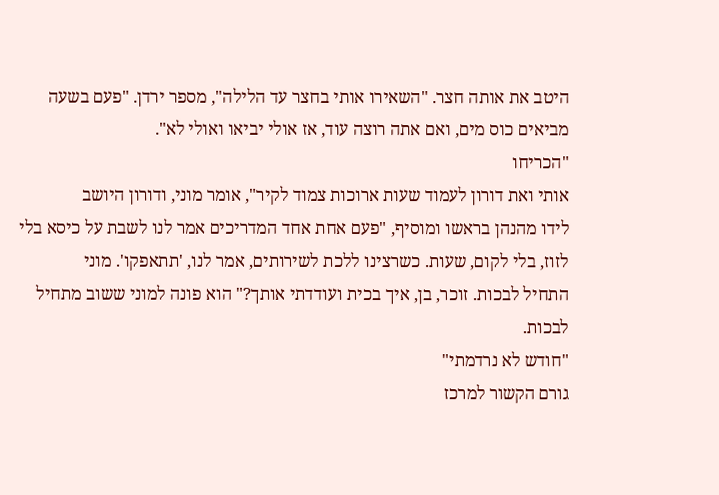היטב את אותה חצר. "השאירו אותי בחצר עד הלילה", מספר ירדן. "פעם בשעה
מביאים כוס מים, ואם אתה רוצה עוד, אז אולי יביאו ואולי לא".
"הכריחו
אותי ואת דורון לעמוד שעות ארוכות צמוד לקיר", אומר מוני, ודורון היושב
לידו מהנהן בראשו ומוסיף, "פעם אחת אחד המדריכים אמר לנו לשבת על כיסא בלי
לזוז, בלי לקום, שעות. כשרצינו ללכת לשירותים, אמר לנו, 'תתאפקו'. מוני
התחיל לבכות. זוכר, בן, איך בכית ועודדתי אותך?" הוא פונה למוני ששוב מתחיל
לבכות.
"חודש לא נרדמתי"
גורם הקשור למרכז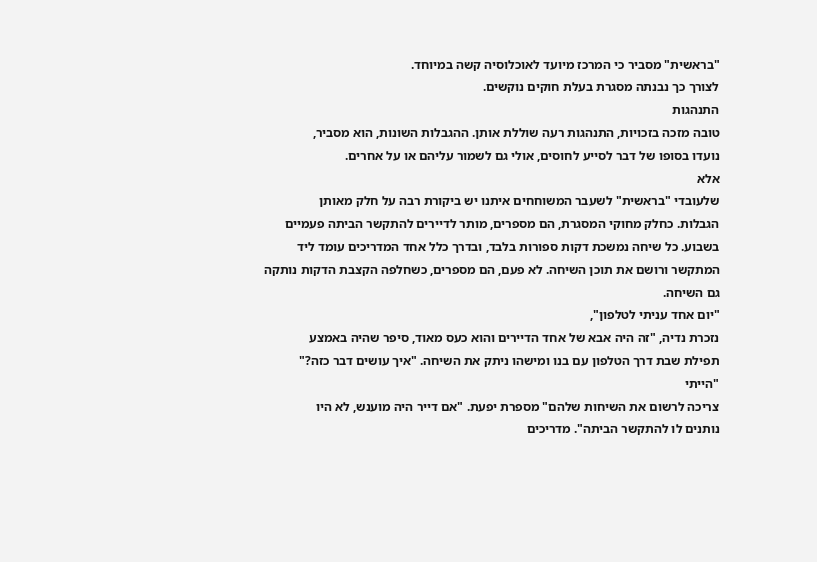"בראשית" מסביר כי המרכז מיועד לאוכלוסיה קשה במיוחד.
לצורך כך נבנתה מסגרת בעלת חוקים נוקשים.
התנהגות
טובה מזכה בזכויות, התנהגות רעה שוללת אותן. ההגבלות השונות, הוא מסביר,
נועדו בסופו של דבר לסייע לחוסים, אולי גם לשמור עליהם או על אחרים.
אלא
שלעובדי "בראשית" לשעבר המשוחחים איתנו יש ביקורת רבה על חלק מאותן
הגבלות. כחלק מחוקי המסגרת, הם מספרים, מותר לדיירים להתקשר הביתה פעמיים
בשבוע. כל שיחה נמשכת דקות ספורות בלבד, ובדרך כלל אחד המדריכים עומד ליד
המתקשר ורושם את תוכן השיחה. לא פעם, הם מספרים, כשחלפה הקצבת הדקות נותקה
גם השיחה.
"יום אחד עניתי לטלפון",
נזכרת נדיה, "זה היה אבא של אחד הדיירים והוא כעס מאוד, סיפר שהיה באמצע
תפילת שבת דרך הטלפון עם בנו ומישהו ניתק את השיחה. "איך עושים דבר כזה?"
"הייתי
צריכה לרשום את השיחות שלהם" מספרת יפעת. "אם דייר היה מוענש, לא היו
נותנים לו להתקשר הביתה". מדריכים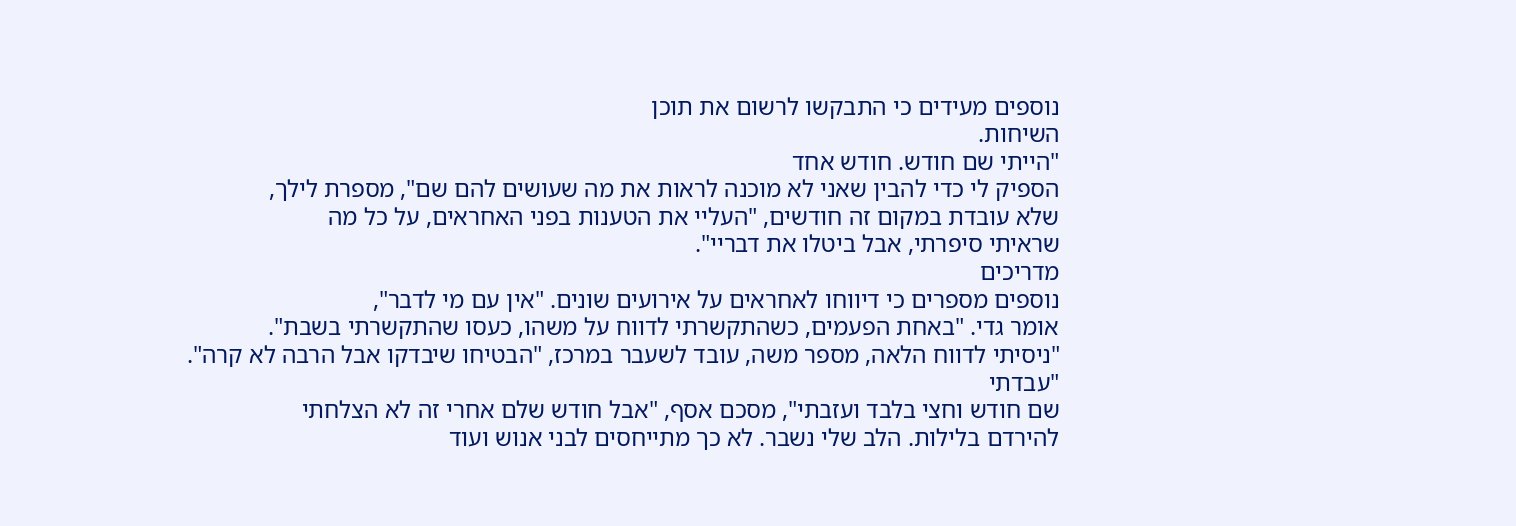נוספים מעידים כי התבקשו לרשום את תוכן
השיחות.
"הייתי שם חודש. חודש אחד
הספיק לי כדי להבין שאני לא מוכנה לראות את מה שעושים להם שם", מספרת לילך,
שלא עובדת במקום זה חודשים, "העליי את הטענות בפני האחראים, על כל מה
שראיתי סיפרתי, אבל ביטלו את דבריי".
מדריכים
נוספים מספרים כי דיווחו לאחראים על אירועים שונים. "אין עם מי לדבר",
אומר גדי. "באחת הפעמים, כשהתקשרתי לדווח על משהו, כעסו שהתקשרתי בשבת".
"ניסיתי לדווח הלאה, מספר משה, עובד לשעבר במרכז, "הבטיחו שיבדקו אבל הרבה לא קרה".
"עבדתי
שם חודש וחצי בלבד ועזבתי", מסכם אסף, "אבל חודש שלם אחרי זה לא הצלחתי
להירדם בלילות. הלב שלי נשבר. לא כך מתייחסים לבני אנוש ועוד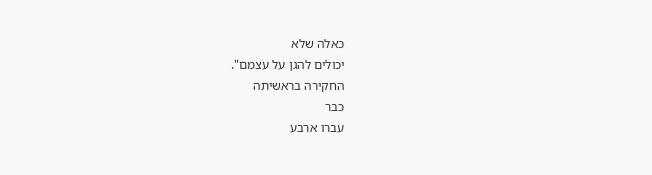כאלה שלא
יכולים להגן על עצמם".
החקירה בראשיתה
כבר
עברו ארבע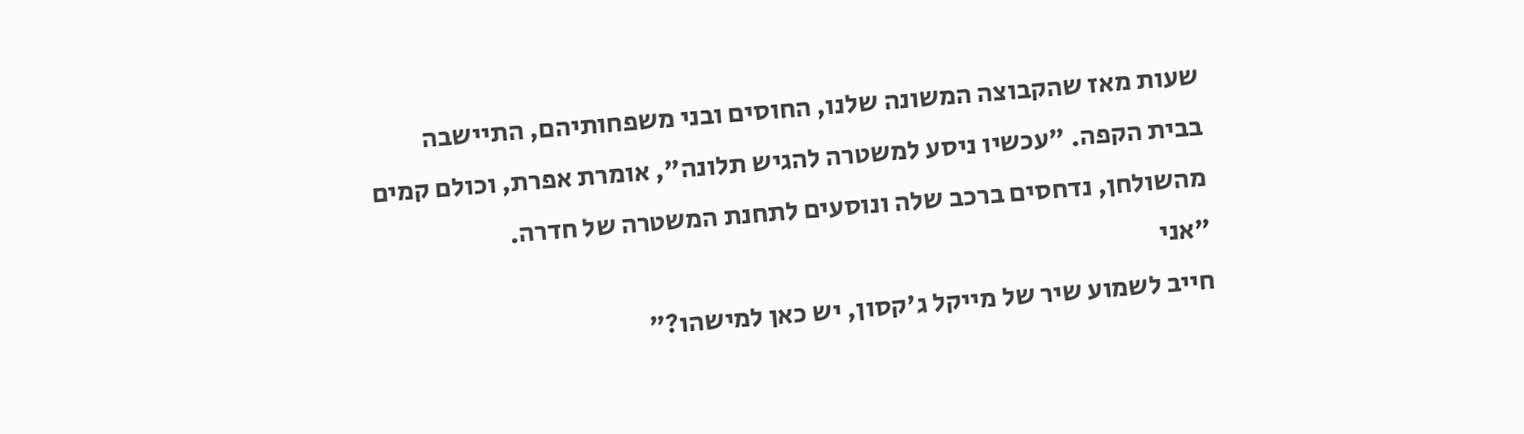שעות מאז שהקבוצה המשונה שלנו, החוסים ובני משפחותיהם, התיישבה
בבית הקפה. "עכשיו ניסע למשטרה להגיש תלונה", אומרת אפרת, וכולם קמים
מהשולחן, נדחסים ברכב שלה ונוסעים לתחנת המשטרה של חדרה.
"אני
חייב לשמוע שיר של מייקל ג'קסון, יש כאן למישהו?"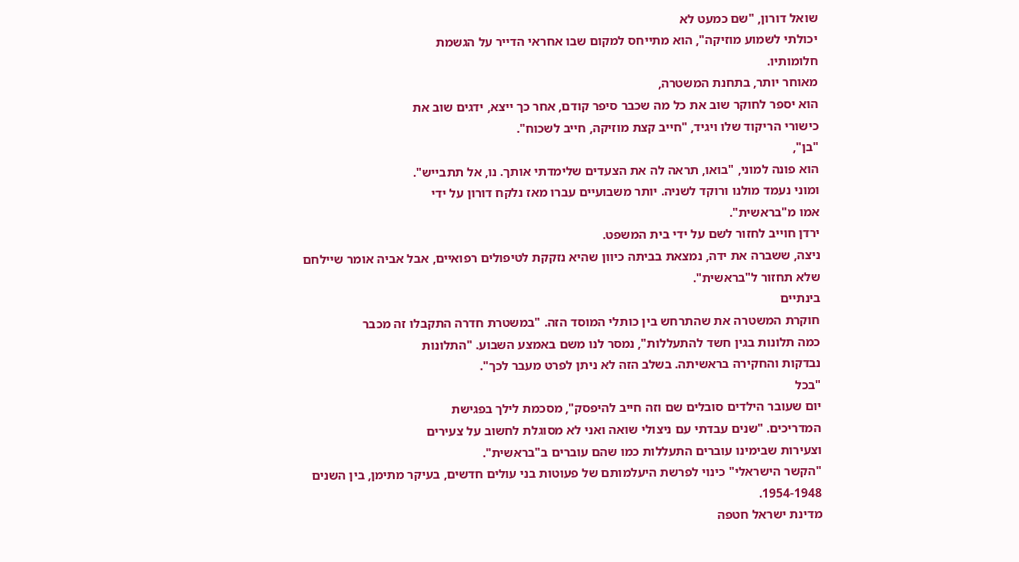שואל דורון, "שם כמעט לא
יכולתי לשמוע מוזיקה", הוא מתייחס למקום שבו אחראי הדייר על הגשמת
חלומותיו.
מאוחר יותר, בתחנת המשטרה,
הוא יספר לחוקר שוב את כל מה שכבר סיפר קודם, אחר כך ייצא, ידגים שוב את
כישורי הריקוד שלו ויגיד, "חייב קצת מוזיקה, חייב לשכוח".
"בן",
הוא פונה למוני, "בואו, תראה לה את הצעדים שלימדתי אותך. נו, אל תתבייש".
ומוני נעמד מולנו ורוקד לשניה. יותר משבועיים עברו מאז נלקח דורון על ידי
אמו מ"בראשית".
ירדן חוייב לחזור לשם על ידי בית המשפט.
ניצה, ששברה את ידה, נמצאת בביתה כיוון שהיא נזקקת לטיפולים רפואיים, אבל אביה אומר שיילחם שלא תחזור ל"בראשית".
בינתיים
חוקרת המשטרה את שהתרחש בין כותלי המוסד הזה. "במשטרת חדרה התקבלו זה מכבר
כמה תלונות בגין חשד להתעללות", נמסר לנו משם באמצע השבוע. "התלונות
נבדקות והחקירה בראשיתה. בשלב הזה לא ניתן לפרט מעבר לכך".
"בכל
יום שעובר הילדים סובלים שם וזה חייב להיפסק", מסכמת לילך בפגישת
המדריכים. "שנים עבדתי עם ניצולי שואה ואני לא מסוגלת לחשוב על צעירים
וצעירות שבימינו עוברים התעללות כמו שהם עוברים ב"בראשית".
"הקשר הישראלי" כינוי לפרשת היעלמותם של פעוטות בני עולים חדשים, בעיקר מתימן, בין השנים 1954-1948.
מדינת ישראל חטפה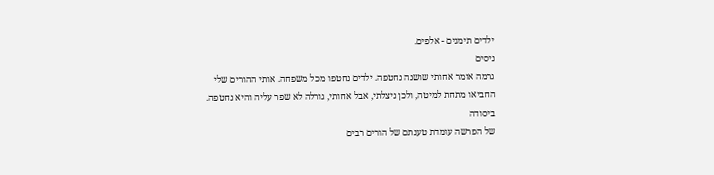ילדים תימנים - אלפים.
ניסים
גרמה אומר אחותי שושנה נחטפה. ילדים נחטפו מכל משפחה. אותי ההורים שלי
החביאו מתחת למיטה, ולכן ניצלתי, אבל אחותי, גורלה לא שפר עליה והיא נחטפה.
ביסודה
של הפרשה עומדת טענתם של הורים רבים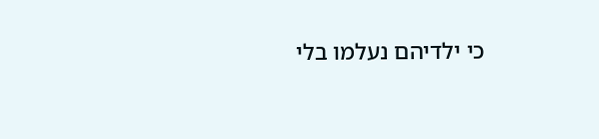כי ילדיהם נעלמו בלי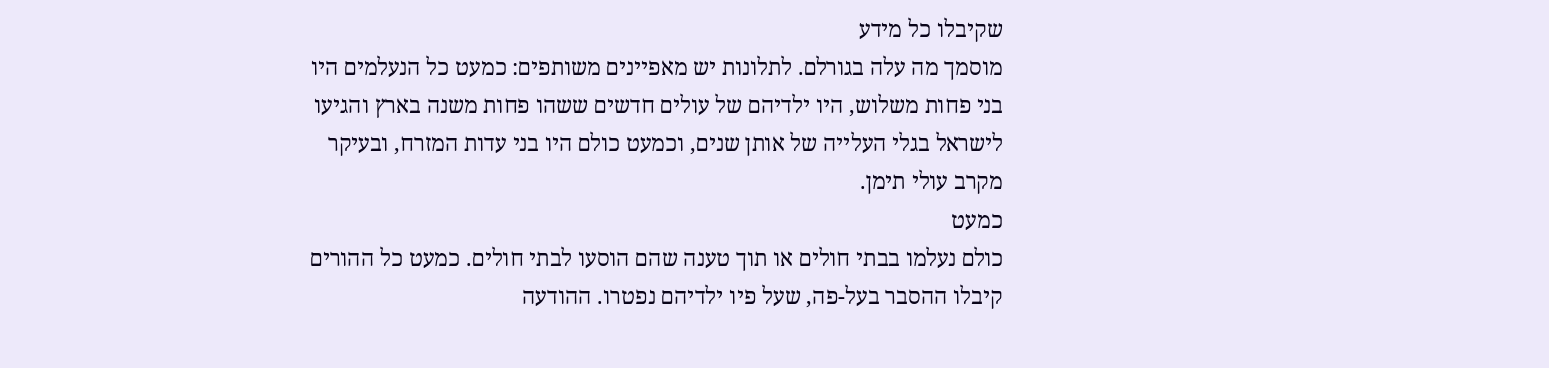שקיבלו כל מידע
מוסמך מה עלה בגורלם. לתלונות יש מאפיינים משותפים: כמעט כל הנעלמים היו
בני פחות משלוש, היו ילדיהם של עולים חדשים ששהו פחות משנה בארץ והגיעו
לישראל בגלי העלייה של אותן שנים, וכמעט כולם היו בני עדות המזרח, ובעיקר
מקרב עולי תימן.
כמעט
כולם נעלמו בבתי חולים או תוך טענה שהם הוסעו לבתי חולים. כמעט כל ההורים
קיבלו ההסבר בעל-פה, שעל פיו ילדיהם נפטרו. ההודעה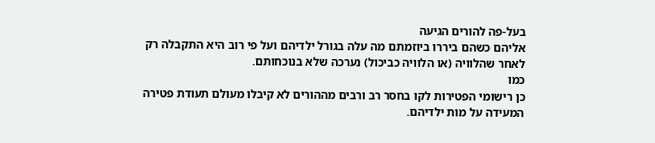בעל-פה להורים הגיעה
אליהם כשהם ביררו ביוזמתם מה עלה בגורל ילדיהם ועל פי רוב היא התקבלה רק
לאחר שהלוויה (או הלוויה כביכול) נערכה שלא בנוכחותם.
כמו
כן רישומי הפטירות לקו בחסר רב ורבים מההורים לא קיבלו מעולם תעודת פטירה
המעידה על מות ילדיהם.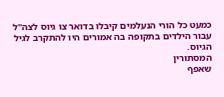כמעט כל הורי הנעלמים קיבלו בדואר צו גיוס לצה"ל
עבור הילדים בתקופה בה אמורים היו להתקרב לגיל הגיוס.
המסתורין
שאפף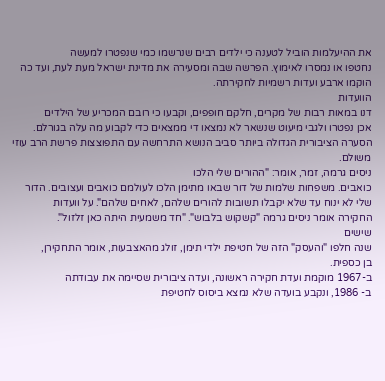את ההיעלמות הוביל לטענה כי ילדים רבים שנרשמו כמי שנפטרו למעשה
נחטפו או נמסרו לאימוץ. הפרשה שבה ומסעירה את מדינת ישראל מעת לעת, ועד כה
הוקמו ארבע ועדות רשמיות לחקירתה.
הוועדות
דנו במאות רבות של מקרים, חלקם חופפים, וקבעו כי רובם המכריע של הילדים
אכן נפטרו ולגבי מיעוט שנשאר לא נמצאו די ממצאים כדי לקבוע מה עלה בגורלם.
הסערה הציבורית הגדולה ביותר סביב הנושא התרחשה עם התפוצצות פרשת הרב עוזי
משולם.
ניסים גרמה, זמר, אומר: "ההורים שלי הלכו
כואבים. משפחות שלמות של דור שבאו מתימן הלכו לעולמם כואבים ועצובים. הדור
שלי לא ינוח עד שלא יקבלו תשובות להורים שלהם, לאחים שלהם". על וועדות
החקירה אומר ניסים גרמה "קשקוש בלבוש". "חד משמעית היתה כאן זלזול".
שישים
שנה חלפו "והעסק" הזה של חטיפת ילדי תימן, זולג מהאצבעות, אומר התחקירן,
בן כספית.
ב-1967 מוקמת ועדת חקירה ראשונה, ועדה ציבורית שסיימה את עבודתה
ב- 1986, ונקבע בועדה שלא נמצא ביסוס לחטיפת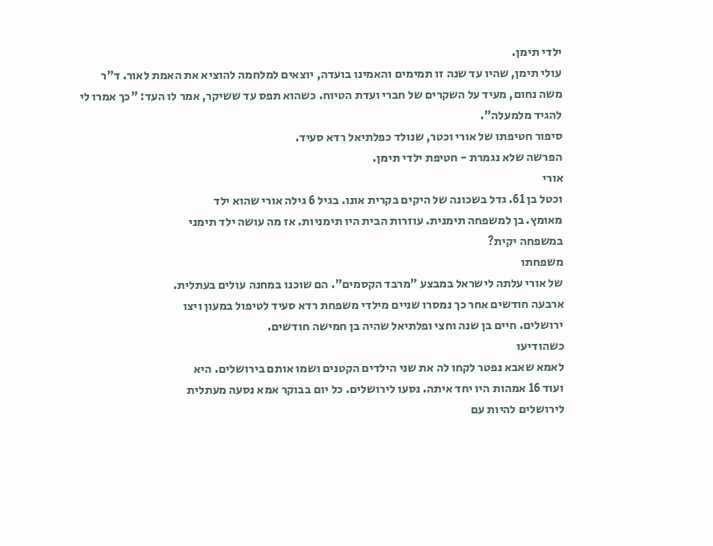ילדי תימן.
עולי תימן, שהיו עד שנה זו תמימים והאמינו בועדה, יוצאים למלחמה להוציא את האמת לאור. ד"ר משה נחום, מעיד על השקרים של חברי ועדת הטיוח. כשהוא תפס עד ששיקר, אמר לו העד: "כך אמרו לי להגיד מלמעלה".
סיפור חטיפתו של אורי וכטר, שנולד כפלתיאל רדא סעיד.
הפרשה שלא נגמרת - חטיפת ילדי תימן.
אורי
וכטל בן 61. גדל בשכונה של היקים בקרית אונו. בגיל 6 גילה אורי שהוא ילד
מאומץ. בן למשפחה תימנית. עוזרות הבית היו תימניות. אז מה עושה ילד תימני
במשפחה יקית?
משפחתו
של אורי עלתה לישראל במבצע "מרבד הקסמים". הם שוכנו במחנה עולים בעתלית.
ארבעה חודשים אחר כך נמסרו שניים מילדי משפחת רדא סעיד לטיפול במעון ויצו
ירושלים. חיים בן שנה וחצי ופלתיאל שהיה בן חמישה חודשים.
כשהודיעו
לאמא שאבא נפטר לקחו לה את שני הילדים הקטנים ושמו אותם בירושלים. היא
ועוד 16 אמהות היו יחד איתה. נסעו לירושלים. כל יום בבוקר אמא נסעה מעתלית
לירושלים להיות עם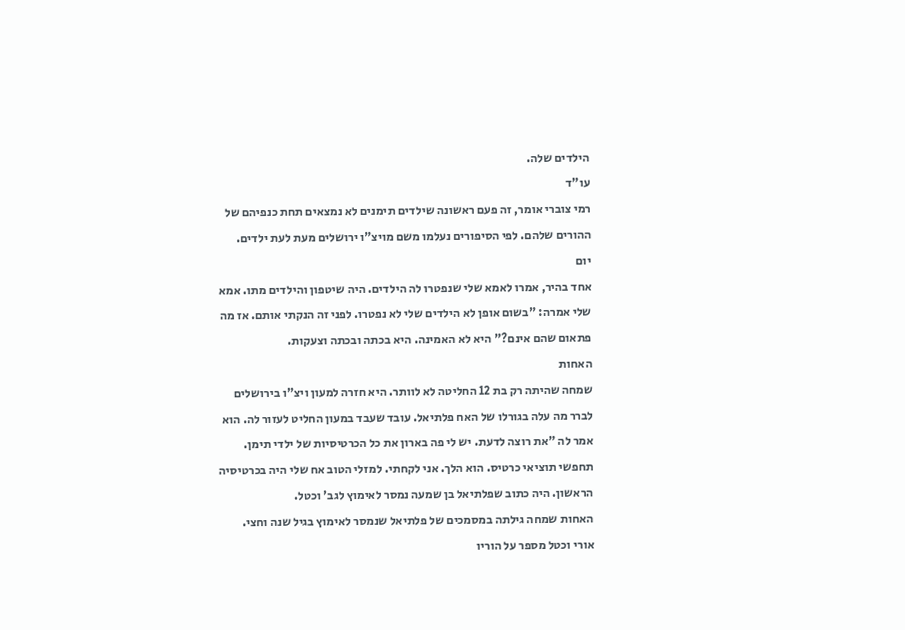הילדים שלה.
עו"ד
רמי צוברי אומר, זה פעם ראשונה שילדים תימנים לא נמצאים תחת כנפיהם של
ההורים שלהם. לפי הסיפורים נעלמו משם מויצ"ו ירושלים מעת לעת ילדים.
יום
אחד בהיר, אמרו לאמא שלי שנפטרו לה הילדים. היה שיטפון והילדים מתו. אמא
שלי אמרה: "בשום אופן לא הילדים שלי לא נפטרו. לפני זה הנקתי אותם. אז מה
פתאום שהם אינם?" היא לא האמינה. היא בכתה ובכתה וצעקות.
האחות
שמחה שהיתה רק בת 12 החליטה לא לוותר. היא חזרה למעון ויצ"ו בירושלים
לברר מה עלה בגורלו של האח פלתיאל. עובד שעבד במעון החליט לעזור לה. הוא
אמר לה "את רוצה לדעת. יש לי פה בארון את כל הכרטיסיות של ילדי תימן.
תחפשי תוציאי כרטיס. הוא הלך. אני לקחתי. למזלי הטוב אח שלי היה בכרטיסיה
הראשון. היה כתוב שפלתיאל בן שמעה נמסר לאימוץ לגב' וכטל.
האחות שמחה גילתה במסמכים של פלתיאל שנמסר לאימוץ בגיל שנה וחצי.
אורי וכטל מספר על הוריו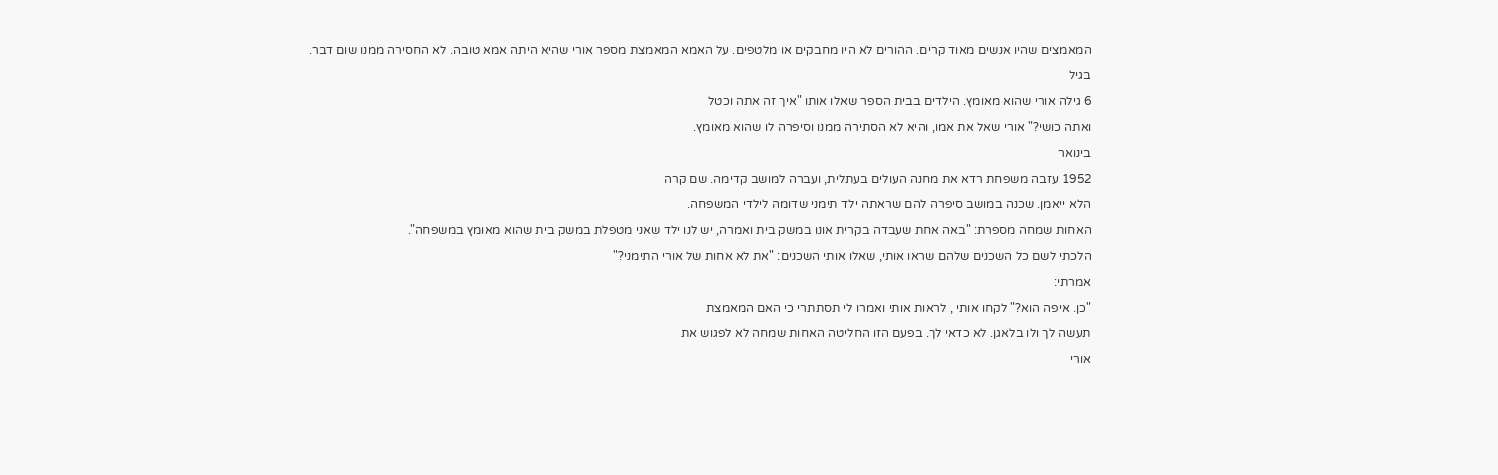המאמצים שהיו אנשים מאוד קרים. ההורים לא היו מחבקים או מלטפים. על האמא המאמצת מספר אורי שהיא היתה אמא טובה. לא החסירה ממנו שום דבר.
בגיל
6 גילה אורי שהוא מאומץ. הילדים בבית הספר שאלו אותו "איך זה אתה וכטל
ואתה כושי?" אורי שאל את אמו, והיא לא הסתירה ממנו וסיפרה לו שהוא מאומץ.
בינואר
1952 עזבה משפחת רדא את מחנה העולים בעתלית, ועברה למושב קדימה. שם קרה
הלא ייאמן. שכנה במושב סיפרה להם שראתה ילד תימני שדומה לילדי המשפחה.
האחות שמחה מספרת: "באה אחת שעבדה בקרית אונו במשק בית ואמרה, יש לנו ילד שאני מטפלת במשק בית שהוא מאומץ במשפחה".
הלכתי לשם כל השכנים שלהם שראו אותי, שאלו אותי השכנים: "את לא אחות של אורי התימני?"
אמרתי:
"כן. איפה הוא?" לקחו אותי , לראות אותי ואמרו לי תסתתרי כי האם המאמצת
תעשה לך ולו בלאגן. לא כדאי לך. בפעם הזו החליטה האחות שמחה לא לפגוש את
אורי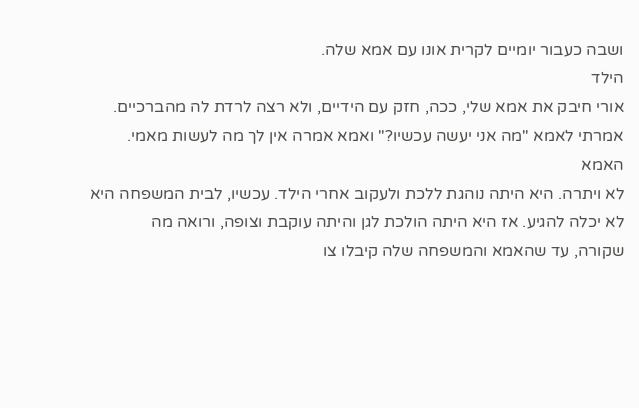ושבה כעבור יומיים לקרית אונו עם אמא שלה.
הילד
אורי חיבק את אמא שלי, ככה, חזק עם הידיים, ולא רצה לרדת לה מהברכיים.
אמרתי לאמא "מה אני יעשה עכשיו?" ואמא אמרה אין לך מה לעשות מאמי.
האמא
לא ויתרה. היא היתה נוהגת ללכת ולעקוב אחרי הילד. עכשיו, לבית המשפחה היא
לא יכלה להגיע. אז היא היתה הולכת לגן והיתה עוקבת וצופה, ורואה מה
שקורה, עד שהאמא והמשפחה שלה קיבלו צו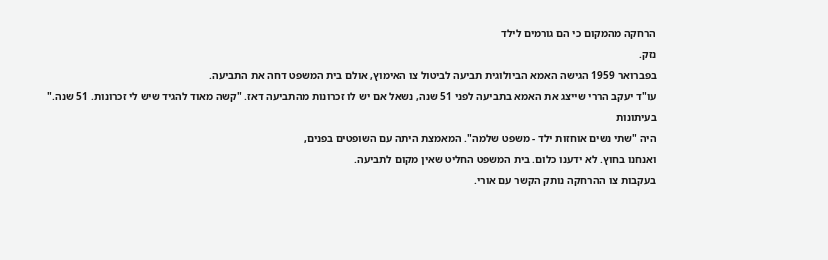הרחקה מהמקום כי הם גורמים לילד
נזק.
בפברואר 1959 הגישה האמא הביולוגית תביעה לביטול צו האימוץ, אולם בית המשפט דחה את התביעה.
עו"ד יעקב הררי שייצג את האמא בתביעה לפני 51 שנה, נשאל אם יש לו זכרונות מהתביעה דאז. "קשה מאוד להגיד שיש לי זכרונות. 51 שנה."
בעיתונות
היה "שתי נשים אוחזות ילד - משפט שלמה". המאמצת היתה עם השופטים בפנים,
ואנחנו בחוץ. לא ידענו כלום. בית המשפט החליט שאין מקום לתביעה.
בעקבות צו ההרחקה נותק הקשר עם אורי.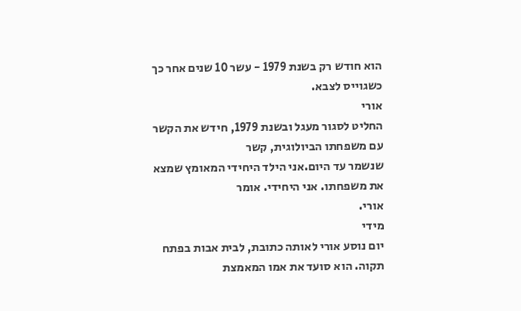הוא חודש רק בשנת 1979 - עשר 10 שנים אחר כך כשגוייס לצבא.
אורי
החליט לסגור מעגל ובשנת 1979, חידש את הקשר עם משפחתו הביולוגית, קשר
שנשמר עד היום.אני הילד היחידי המאומץ שמצא את משפחתו. אני היחידי. אומר
אורי.
מידי
יום נוסע אורי לאותה כתובת, לבית אבות בפתח תקוה. הוא סועד את אמו המאמצת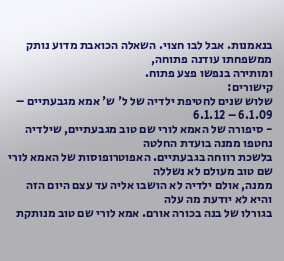בנאמנות. אבל לבו חצוי. השאלה הכואבת מדוע נותק ממשפחתו עודנה פתוחה,
ומותירה בנפשו פצע פתוח.
קישורים:
שלוש שנים לחטיפת ילדיה של ל' ש' אמא מגבעתיים – 6.1.09 – 6.1.12
- סיפורה של האמא לורי שם טוב מגבעתיים, שילדיה נחטפו ממנה בועדת החלטה
בלשכת רווחה בגבעתיים. האפוטרופוסות של האמא לורי שם טוב מעולם לא נשללה
ממנה, אולם ילדיה לא הושבו אליה עד עצם היום הזה והיא לא יודעת מה עלה
בגורלו של בנה בכורה אורם. אמא לורי שם טוב מנותקת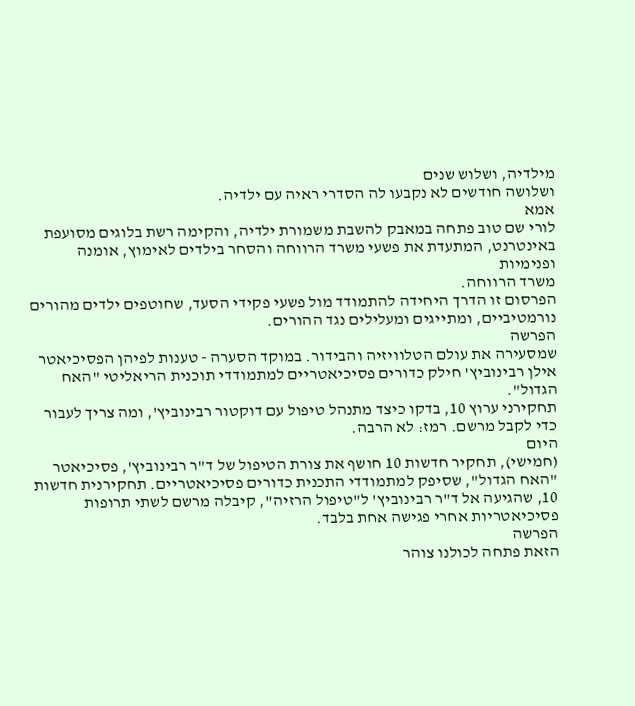מילדיה, ושלוש שנים
ושלושה חודשים לא נקבעו לה הסדרי ראיה עם ילדיה.
אמא
לורי שם טוב פתחה במאבק להשבת משמורת ילדיה, והקימה רשת בלוגים מסועפת
באינטרנט, המתעדת את פשעי משרד הרווחה והסחר בילדים לאימוץ, אומנה ופנימיות
משרד הרווחה.
הפרסום זו הדרך היחידה להתמודד מול פשעי פקידי הסעד, שחוטפים ילדים מהורים נורמטיביים, ומתייגים ומעלילים נגד ההורים.
הפרשה
שמסעירה את עולם הטלוויזיה והבידור. במוקד הסערה - טענות לפיהן הפסיכיאטר
אילן רבינוביץ' חילק כדורים פסיכיאטריים למתמודדי תוכנית הריאליטי "האח
הגדול".
תחקירני ערוץ 10, בדקו כיצד מתנהל טיפול עם דוקטור רבינוביץ', ומה צריך לעבור כדי לקבל מרשם. רמז: לא הרבה.
היום
(חמישי), תחקיר חדשות 10 חושף את צורת הטיפול של ד"ר רבינוביץ', פסיכיאטר
"האח הגדול", שסיפק למתמודדי התכנית כדורים פסיכיאטריים. תחקירנית חדשות
10, שהגיעה אל ד"ר רבינוביץ' ל"טיפול הרזיה", קיבלה מרשם לשתי תרופות
פסיכיאטריות אחרי פגישה אחת בלבד.
הפרשה
הזאת פתחה לכולנו צוהר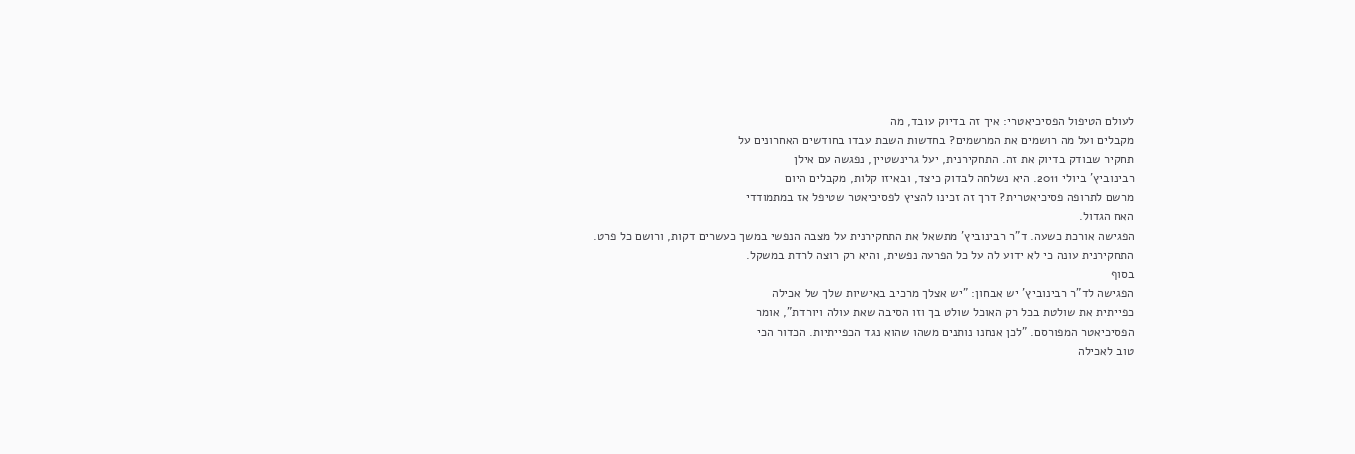לעולם הטיפול הפסיכיאטרי: איך זה בדיוק עובד, מה
מקבלים ועל מה רושמים את המרשמים? בחדשות השבת עבדו בחודשים האחרונים על
תחקיר שבודק בדיוק את זה. התחקירנית, יעל גרינשטיין, נפגשה עם אילן
רבינוביץ' ביולי 2011. היא נשלחה לבדוק כיצד, ובאיזו קלות, מקבלים היום
מרשם לתרופה פסיכיאטרית? דרך זה זכינו להציץ לפסיכיאטר שטיפל אז במתמודדי
האח הגדול.
הפגישה אורכת כשעה. ד"ר רבינוביץ' מתשאל את התחקירנית על מצבה הנפשי במשך כעשרים דקות, ורושם כל פרט.
התחקירנית עונה כי לא ידוע לה על כל הפרעה נפשית, והיא רק רוצה לרדת במשקל.
בסוף
הפגישה לד"ר רבינוביץ' יש אבחון: "יש אצלך מרכיב באישיות שלך של אכילה
כפייתית את שולטת בכל רק האוכל שולט בך וזו הסיבה שאת עולה ויורדת", אומר
הפסיכיאטר המפורסם. "לכן אנחנו נותנים משהו שהוא נגד הכפייתיות. הכדור הכי
טוב לאכילה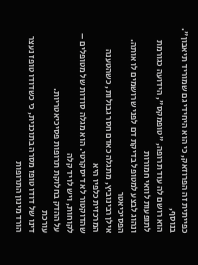כפייתית זה הפרוזאק, כי הוא היחידי גם שמוריד תיאבון". בנוסף,
הוא רושם לה עוד תרופה, "טופמקס", הידועה כגורמת לתופעות לוואי חמורות
ונהוג לבצע למטופל בדיקת דם לפני שרושמים לו אותה.
הפסיכיאטר
אילן רבינוביץ, מתגלה כאדם חסר גבולות, כשהטענה המרכזית כלפיו היא
שהדוקטור לא דיסקרטי. הוא מגלה סודות של מטופלים – לקוחות, ויש לו יד קלה
על ההדק בחלוקת תרופות פסיכיאטריות.
עורכת
דינו של דודו טופז מסרה בתוכנית, כי כשדודו טופז נעצר הורד מינון התרופות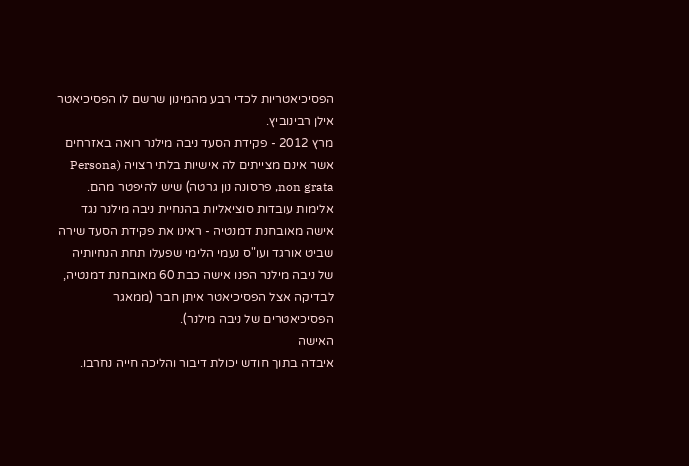הפסיכיאטריות לכדי רבע מהמינון שרשם לו הפסיכיאטר אילן רבינוביץ.
מרץ 2012 - פקידת הסעד ניבה מילנר רואה באזרחים אשר אינם מצייתים לה אישיות בלתי רצויה (Persona non grata, פרסונה נון גרטה) שיש להיפטר מהם.
אלימות עובדות סוציאליות בהנחיית ניבה מילנר נגד אישה מאובחנת דמנטיה - ראינו את פקידת הסעד שירה שביט אורגד ועו"ס נעמי הלימי שפעלו תחת הנחיותיה של ניבה מילנר הפנו אישה כבת 60 מאובחנת דמנטיה, לבדיקה אצל הפסיכיאטר איתן חבר (ממאגר הפסיכיאטרים של ניבה מילנר).
האישה
איבדה בתוך חודש יכולת דיבור והליכה חייה נחרבו.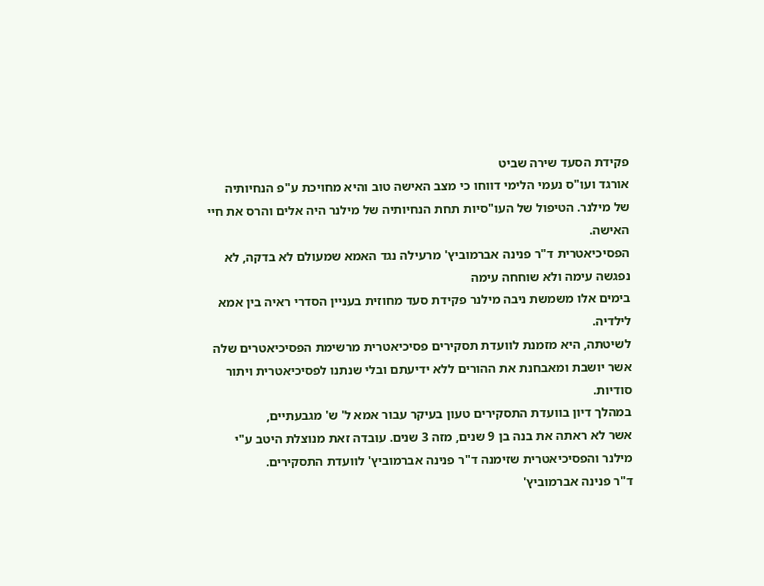פקידת הסעד שירה שביט
אורגד ועו"ס נעמי הלימי דווחו כי מצב האישה טוב והיא מחויכת ע"פ הנחיותיה
של מילנר. הטיפול של העו"סיות תחת הנחיותיה של מילנר היה אלים והרס את חיי האישה.
הפסיכיאטרית ד"ר פנינה אברמוביץ' מרעילה נגד האמא שמעולם לא בדקה, לא נפגשה עימה ולא שוחחה עימה
בימים אלו משמשת ניבה מילנר פקידת סעד מחוזית בעניין הסדרי ראיה בין אמא לילדיה.
לשיטתה, היא מזמנת לוועדת תסקירים פסיכיאטרית מרשימת הפסיכיאטרים שלה אשר יושבת ומאבחנת את ההורים ללא ידיעתם ובלי שנתנו לפסיכיאטרית ויתור סודיות.
במהלך דיון בוועדת התסקירים טעון בעיקר עבור אמא ל' ש' מגבעתיים,
אשר לא ראתה את בנה בן 9 שנים, מזה 3 שנים. עובדה זאת מנוצלת היטב ע"י
מילנר והפסיכיאטרית שזימנה ד"ר פנינה אברמוביץ' לוועדת התסקירים.
ד"ר פנינה אברמוביץ'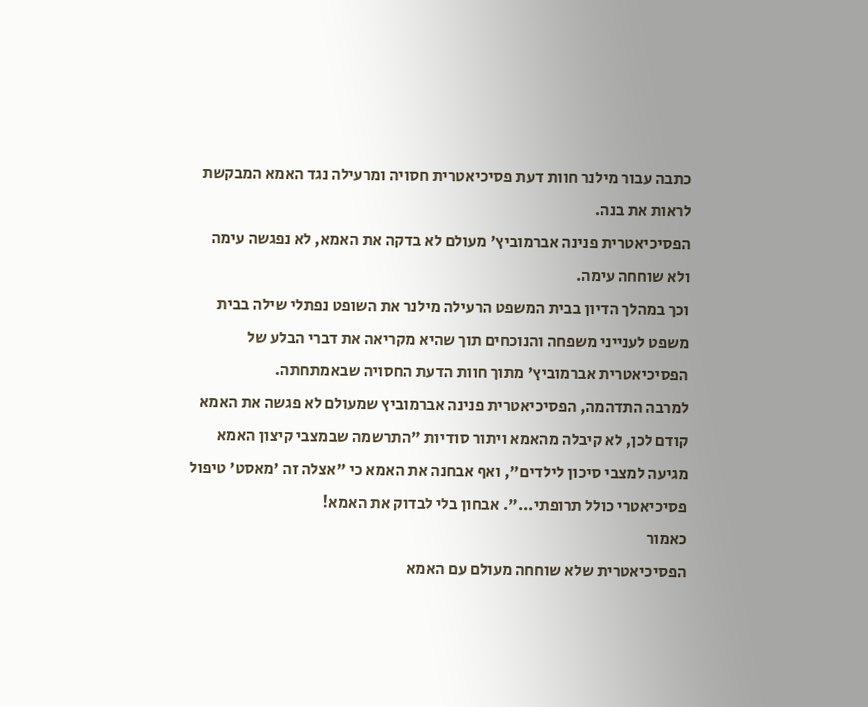כתבה עבור מילנר חוות דעת פסיכיאטרית חסויה ומרעילה נגד האמא המבקשת לראות את בנה.
הפסיכיאטרית פנינה אברמוביץ' מעולם לא בדקה את האמא, לא נפגשה עימה ולא שוחחה עימה.
וכך במהלך הדיון בבית המשפט הרעילה מילנר את השופט נפתלי שילה בבית משפט לענייני משפחה והנוכחים תוך שהיא מקריאה את דברי הבלע של הפסיכיאטרית אברמוביץ' מתוך חוות הדעת החסויה שבאמתחתה.
למרבה התדהמה, הפסיכיאטרית פנינה אברמוביץ שמעולם לא פגשה את האמא קודם לכן, לא קיבלה מהאמא ויתור סודיות "התרשמה שבמצבי קיצון האמא מגיעה למצבי סיכון לילדים", ואף אבחנה את האמא כי "אצלה זה 'מאסט' טיפול פסיכיאטרי כולל תרופתי...". אבחון בלי לבדוק את האמא!
כאמור
הפסיכיאטרית שלא שוחחה מעולם עם האמא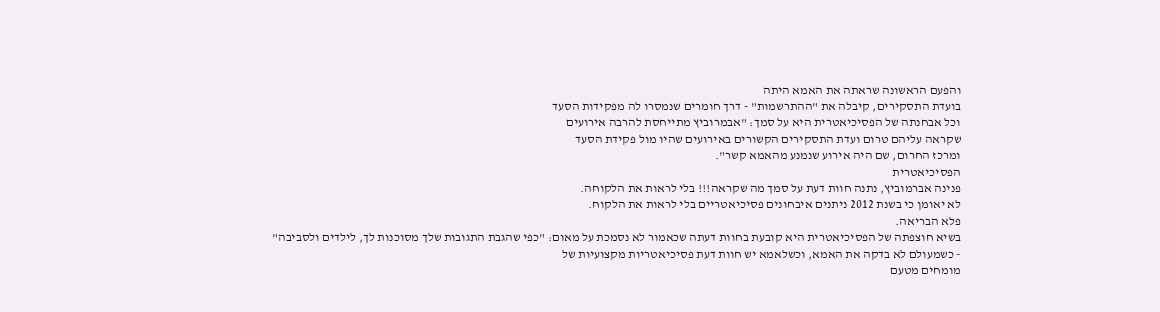והפעם הראשונה שראתה את האמא היתה
בועדת התסקירים, קיבלה את "ההתרשמות" - דרך חומרים שנמסרו לה מפקידות הסעד
וכל אבחנתה של הפסיכיאטרית היא על סמך: "אבמרוביץ מתייחסת להרבה אירועים
שקראה עליהם טרום ועדת התסקירים הקשורים באירועים שהיו מול פקידת הסעד
ומרכז החרום, שם היה אירוע שנמנע מהאמא קשר".
הפסיכיאטרית
פנינה אברמוביץ, נתנה חוות דעת על סמך מה שקראה!!! בלי לראות את הלקוחה.
לא יאומן כי בשנת 2012 ניתנים איבחונים פסיכיאטריים בלי לראות את הלקוח.
פלא הבריאה.
בשיא חוצפתה של הפסיכיאטרית היא קובעת בחוות דעתה שכאמור לא נסמכת על מאום: "כפי שהגבת התגובות שלך מסוכנות לך, לילדים ולסביבה"
- כשמעולם לא בדקה את האמא, וכשלאמא יש חוות דעת פסיכיאטריות מקצועיות של
מומחים מטעם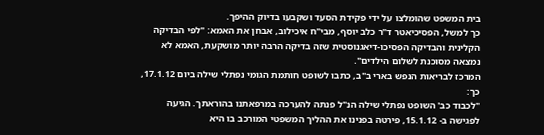בית המשפט שהומלצו על ידי פקידת הסעד ושקבעו בדיוק ההיפך.
כך למשל, הפסיכיאטר ד"ר כלב יוסף, מבי"ח איכילוב, אבחן את האמא: "לפי הבדיקה הקלינית והבדיקה הפסיכו-דיאגנוסטית שזה בדיקה הרבה יותר מושקעת, האמא לא נמצאה מסוכנת לשלום הילדים".
המרכז לבריאות הנפש בארי ב"ב, כתבו לשופט חותמת הגומי נפתלי שילה ביום 17.1.12, כך:
"לכבוד כב' השופט נפתלי שילה הנ"ל פנתה להערכה במרפאתנו בהוראתך. הגיעה לפגישה ב- 15.1.12, פירטה בפנינו את ההליך המשפטי המורכב בו היא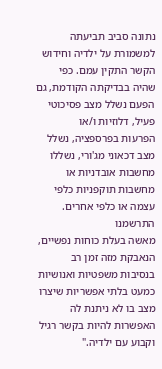נתונה סביב תביעתה למשמורת על ילדיה וחידוש הקשר התקין עמם. כפי
שהיה בבדיקתה הקודמת, גם הפעם נשלל מצב פסיכוטי פעיל, דלוזיות ו/או
הפרעות בפרספציה, נשלל מצב דכאוני מג'ורי, נשללו מחשבות אובדניות או
מחשבות תוקפניות כלפי עצמה או כלפי אחרים. התרשמנו
מאשה בעלת כוחות נפשיים, הנאבקת מזה זמן רב בנסיבות משפטיות ואנושיות
כמעט בלתי אפשריות שיצרו מצב בו לא ניתנת לה האפשרות להיות בקשר רגיל
וקבוע עם ילדיה."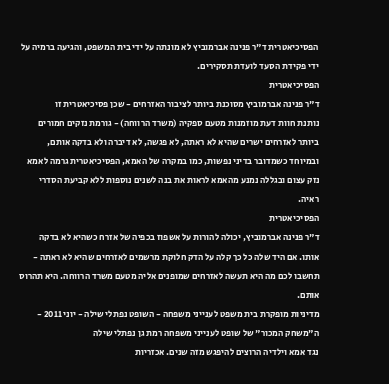הפסיכיאטרית ד"ר פנינה אברמוביץ לא מונתה על ידי בית המשפט, והגיעה ברמיה על ידי פקידת הסעד לועדת תסקירים.
הפסיכיאטרית
ד"ר פנינה אברמוביץ מסוכנת ביותר לציבור האזרחים - שכן פסיכיאטרית זו
נותנת חוות דעת מוזמנות מטעם ספקיה (משרד הרווחה) - גורמת נזקים חמורים
ביותר לאזרחים ישרים שהיא לא ראתה, לא פגשה, לא דיברה ולא בדקה אותם,
ובמיוחד כשמדובר בדיני נפשות, כמו במקרה של האמא, הפסיכיאטרית גרמה לאמא
נזק עצום ובגללה נמנע מהאמא לראות את בנה לשנים נוספות ללא קביעת הסדרי
ראיה.
הפסיכיאטרית
ד"ר פנינה אברמוביץ, יכולה להורות על אשפוז בכפיה של אזרח כשהיא לא בדקה
אותו. אם היד שלה כל כך קלה על הדק חלוקת מרשמים לאזרחים שהיא לא ראתה -
תחשבו לכם מה היא תעשה לאזרחים שמופנים אליה מטעם משרד הרווחה. היא תהרוס
אותם.
מדיניות מופקרת בית משפט לענייני משפחה - השופט נפתלי שילה - יוני 2011 - ה"משחק המכור" של שופט לענייני משפחה רמת גן נפתלי שילה
נגד אמא וילדיה הרוצים להיפגש מזה שנים. אכזריות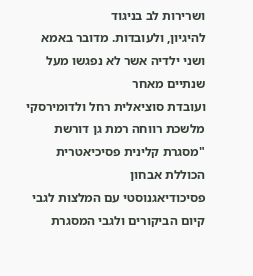ושרירות לב בניגוד
להיגיון, ולעובדות. מדובר באמא ושני ילדיה אשר לא נפגשו מעל שנתיים מאחר
ועובדת סוציאלית רחל ולדומירסקי
מלשכת רווחה רמת גן דורשת "מסגרת קלינית פסיכיאטרית הכוללת אבחון
פסיכודיאגנוסטי עם המלצות לגבי קיום הביקורים ולגבי המסגרת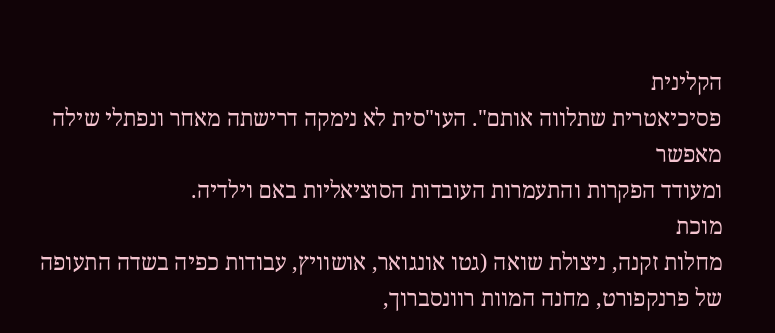הקלינית
פסיכיאטרית שתלווה אותם". העו"סית לא נימקה דרישתה מאחר ונפתלי שילה מאפשר
ומעודד הפקרות והתעמרות העובדות הסוציאליות באם וילדיה.
מוכת
מחלות זקנה, ניצולת שואה (גטו אונגואר, אושוויץ, עבודות כפיה בשדה התעופה
של פרנקפורט, מחנה המוות רוונסברוך,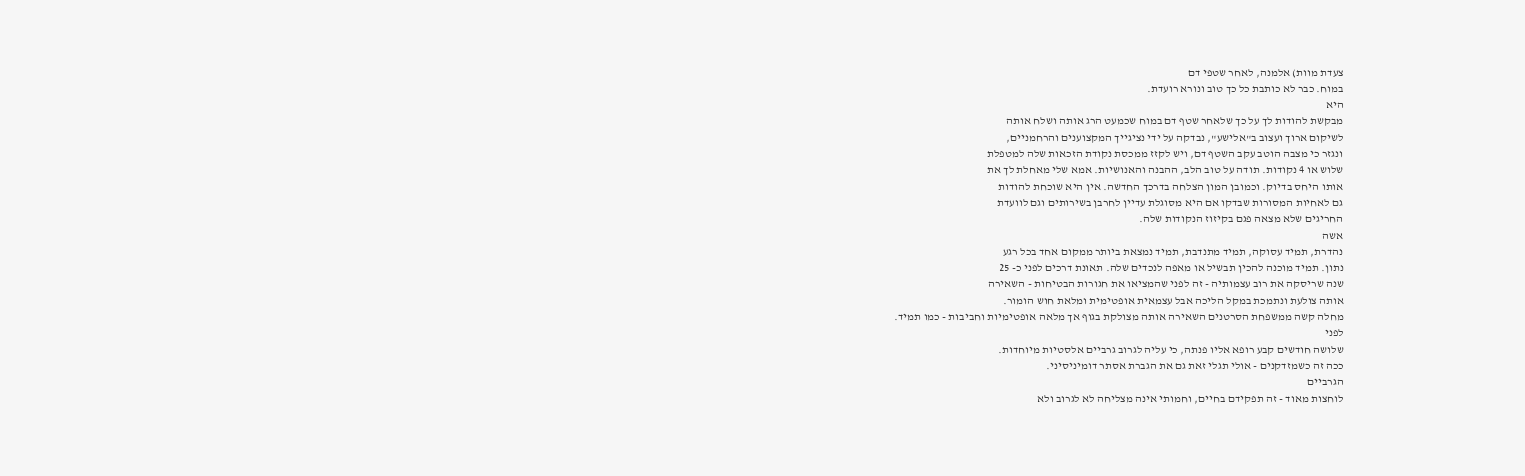צעדת מוות) אלמנה, לאחר שטפי דם
במוח. כבר לא כותבת כל כך טוב ונורא רועדת.
היא
מבקשת להודות לך על כך שלאחר שטף דם במוח שכמעט הרג אותה ושלח אותה
לשיקום ארוך ועצוב ב"אלישע", נבדקה על ידי נציגייך המקצוענים והרחמניים,
ונגזר כי מצבה הוטב עקב השטף דם, ויש לקזז ממכסת נקודת הזכאות שלה למטפלת
שלוש או 4 נקודות. תודה על טוב הלב, ההבנה והאנושיות. אמא שלי מאחלת לך את
אותו היחס בדיוק. וכמובן המון הצלחה בדרכך החדשה. אין היא שוכחת להודות
גם לאחיות המסורות שבדקו אם היא מסוגלת עדיין לחרבן בשירותים וגם לוועדת
החריגים שלא מצאה פגם בקיזוז הנקודות שלה.
אשה
נהדרת, תמיד עסוקה, תמיד מתנדבת, תמיד נמצאת ביותר ממקום אחד בכל רגע
נתון. תמיד מוכנה להכין תבשיל או מאפה לנכדים שלה. תאונת דרכים לפני כ- 25
שנה שריסקה את רוב עצמותיה - זה לפני שהמציאו את חגורות הבטיחות - השאירה
אותה צולעת ונתמכת במקל הליכה אבל עצמאית אופטימית ומלאת חוש הומור.
מחלה קשה ממשפחת הסרטנים השאירה אותה מצולקת בגוף אך מלאה אופטימיות וחביבות - כמו תמיד.
לפני
שלושה חודשים קבע רופא אליו פנתה, כי עליה לגרוב גרביים אלסטיות מיוחדות.
ככה זה כשמזדקנים - אולי תגלי זאת גם את הגברת אסתר דומיניסיני.
הגרביים
לוחצות מאוד - זה תפקידם בחיים, וחמותי אינה מצליחה לא לגרוב ולא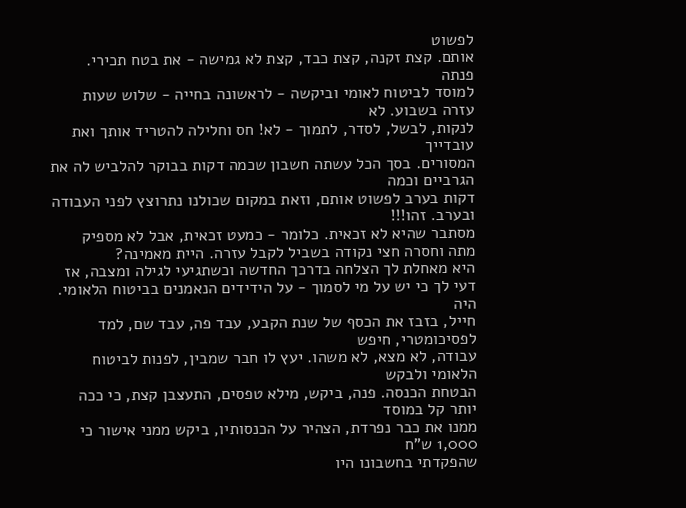לפשוט
אותם. קצת זקנה, קצת כבד, קצת לא גמישה - את בטח תכירי.
פנתה
למוסד לביטוח לאומי וביקשה - לראשונה בחייה - שלוש שעות עזרה בשבוע. לא
לנקות, לבשל, לסדר, לתמוך - לא! חס וחלילה להטריד אותך ואת עובדייך
המסורים. בסך הכל עשתה חשבון שכמה דקות בבוקר להלביש לה את הגרביים וכמה
דקות בערב לפשוט אותם, וזאת במקום שכולנו נתרוצץ לפני העבודה ובערב. זהו!!!
מסתבר שהיא לא זכאית. כלומר - כמעט זכאית, אבל לא מספיק מתה וחסרה חצי נקודה בשביל לקבל עזרה. היית מאמינה?
היא מאחלת לך הצלחה בדרכך החדשה וכשתגיעי לגילה ומצבה, אז דעי לך כי יש על מי לסמוך - על הידידים הנאמנים בביטוח הלאומי.
היה
חייל, בזבז את הכסף של שנת הקבע, עבד פה, עבד שם, למד לפסיכומטרי, חיפש
עבודה, לא מצא, לא משהו. יעץ לו חבר שמבין, לפנות לביטוח הלאומי ולבקש
הבטחת הכנסה. פנה, ביקש, מילא טפסים, התעצבן קצת, כי ככה יותר קל במוסד
ממנו את כבר נפרדת, הצהיר על הכנסותיו, ביקש ממני אישור כי 1,000 ש"ח
שהפקדתי בחשבונו היו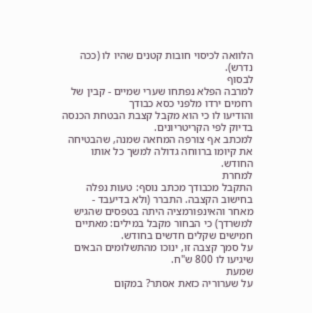הלוואה לכיסוי חובות קטנים שהיו לו (ככה נדרש).
לבסוף
למרבה הפלא נפתחו שערי שמיים - קבין של רחמים ירדו מלפני כסא כבודך
והודיעו לו כי הוא מקבל קצבת הבטחת הכנסה בדיוק לפי הקריטריונים.
למכתב אף צורפה המחאה שמנה, שהבטיחה את קיומו ברווחה גדולה למשך כל אותו החודש.
למחרת
התקבל מכבודך מכתב נוסף: טעות נפלה בחישוב הקצבה. התברר (ולא בדיעבד -
מאחר והאינפורמציה היתה בטפסים שהגיש למשרדך) כי הבחור מקבל במילים: מאתיים
חמישים שקלים חדשים בחודש.
על סמך קצבה זו, ינוכו מהתשלומים הבאים שיגיעו לו 800 ש"ח.
שמעת
על שערוריה כזאת אסתר? במקום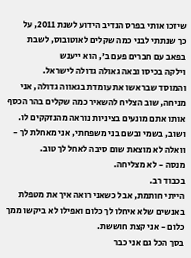שיזכו אותי בפרס הנדיב הידוע לשנת 2011, על
כך שנתתי לבני כמה שקלים לאוטובוס, לשבת בפאב עם חברים פעם ב', הוא ייענש
וילקה בכיסו ובאה גאולה גדולה לישראל.
והמוסד שבראשו את עומדת בגאווה גדולה, אני מניחה, שוב הצליח להשאיר כמה שקלים בהר הכסף אותו אתם מונעים בציניות נוראה מהנזקקים לו.
ושוב, בשמי ובשם בני משפחתי, אני מאחלת לך - וואלה לא מוצאת שום סיבה לאחל לך טוב.
מנסה - לא מצליחה.
בכבוד רב.
הייתי חותמת, אבל כשאני רואה איך את מטפלת באנשים שלא איחלו לך כלום ואפילו לא ביקשו ממך כלום - אני קצת חוששת.
בסך הכל גם אני כבר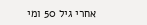אחרי גיל 50 ומי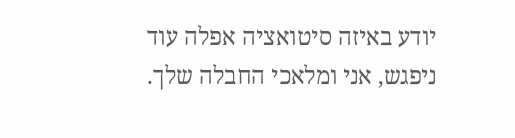יודע באיזה סיטואציה אפלה עוד ניפגש, אני ומלאכי החבלה שלך.